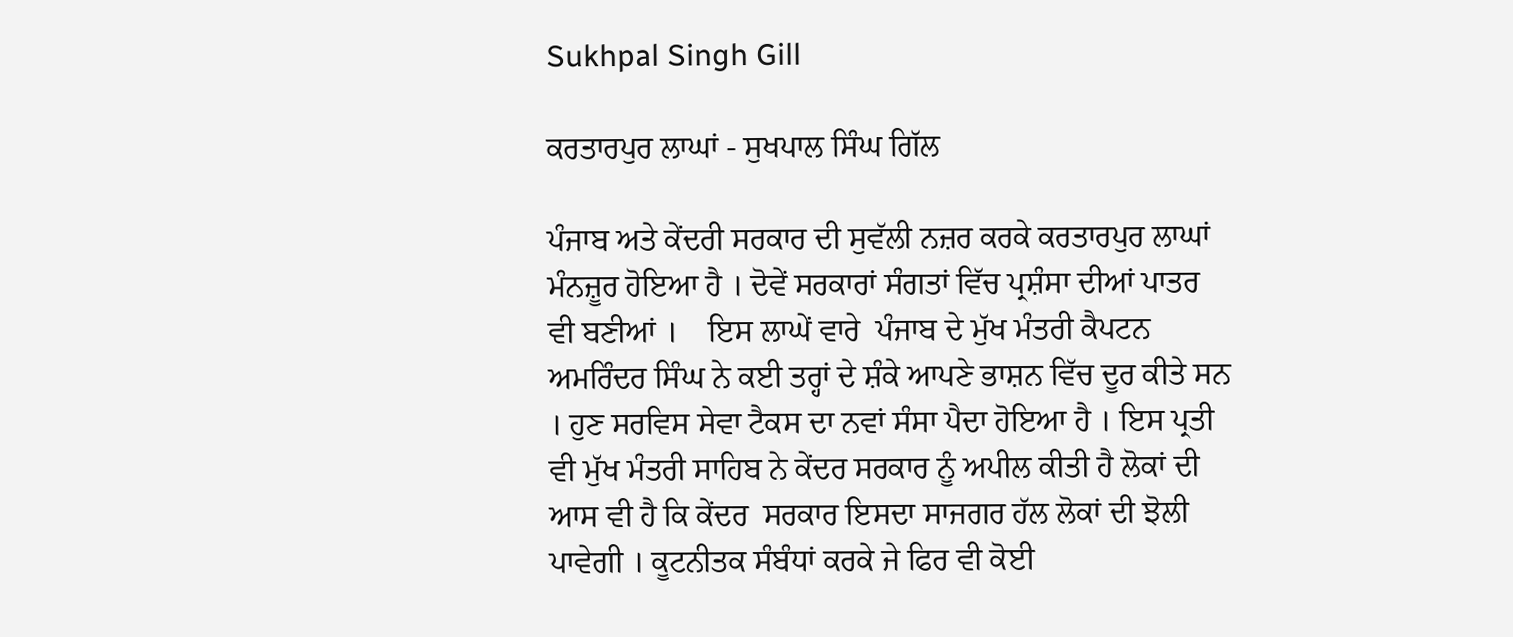Sukhpal Singh Gill

ਕਰਤਾਰਪੁਰ ਲਾਘਾਂ - ਸੁਖਪਾਲ ਸਿੰਘ ਗਿੱਲ

ਪੰਜਾਬ ਅਤੇ ਕੇਂਦਰੀ ਸਰਕਾਰ ਦੀ ਸੁਵੱਲੀ ਨਜ਼ਰ ਕਰਕੇ ਕਰਤਾਰਪੁਰ ਲਾਘਾਂ ਮੰਨਜ਼ੂਰ ਹੋਇਆ ਹੈ । ਦੋਵੇਂ ਸਰਕਾਰਾਂ ਸੰਗਤਾਂ ਵਿੱਚ ਪ੍ਰਸ਼ੰਸਾ ਦੀਆਂ ਪਾਤਰ ਵੀ ਬਣੀਆਂ ।    ਇਸ ਲਾਘੇਂ ਵਾਰੇ  ਪੰਜਾਬ ਦੇ ਮੁੱਖ ਮੰਤਰੀ ਕੈਪਟਨ ਅਮਰਿੰਦਰ ਸਿੰਘ ਨੇ ਕਈ ਤਰ੍ਹਾਂ ਦੇ ਸ਼ੰਕੇ ਆਪਣੇ ਭਾਸ਼ਨ ਵਿੱਚ ਦੂਰ ਕੀਤੇ ਸਨ । ਹੁਣ ਸਰਵਿਸ ਸੇਵਾ ਟੈਕਸ ਦਾ ਨਵਾਂ ਸੰਸਾ ਪੈਦਾ ਹੋਇਆ ਹੈ । ਇਸ ਪ੍ਰਤੀ ਵੀ ਮੁੱਖ ਮੰਤਰੀ ਸਾਹਿਬ ਨੇ ਕੇਂਦਰ ਸਰਕਾਰ ਨੂੰ ਅਪੀਲ ਕੀਤੀ ਹੈ ਲੋਕਾਂ ਦੀ ਆਸ ਵੀ ਹੈ ਕਿ ਕੇਂਦਰ  ਸਰਕਾਰ ਇਸਦਾ ਸਾਜਗਰ ਹੱਲ ਲੋਕਾਂ ਦੀ ਝੋਲੀ ਪਾਵੇਗੀ । ਕੂਟਨੀਤਕ ਸੰਬੰਧਾਂ ਕਰਕੇ ਜੇ ਫਿਰ ਵੀ ਕੋਈ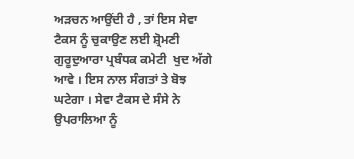ਅੜਚਨ ਆਉਂਦੀ ਹੈ , ਤਾਂ ਇਸ ਸੇਵਾ ਟੈਕਸ ਨੂੰ ਚੁਕਾਉਣ ਲਈ ਸ਼੍ਰੋਮਣੀ ਗੁਰੂਦੁਆਰਾ ਪ੍ਰਬੰਧਕ ਕਮੇਟੀ  ਖੁਦ ਅੱਗੇ ਆਵੇ । ਇਸ ਨਾਲ ਸੰਗਤਾਂ ਤੇ ਬੋਝ ਘਟੇਗਾ । ਸੇਵਾ ਟੈਕਸ ਦੇ ਸੰਸੇ ਨੇ ਉਪਰਾਲਿਆ ਨੂੰ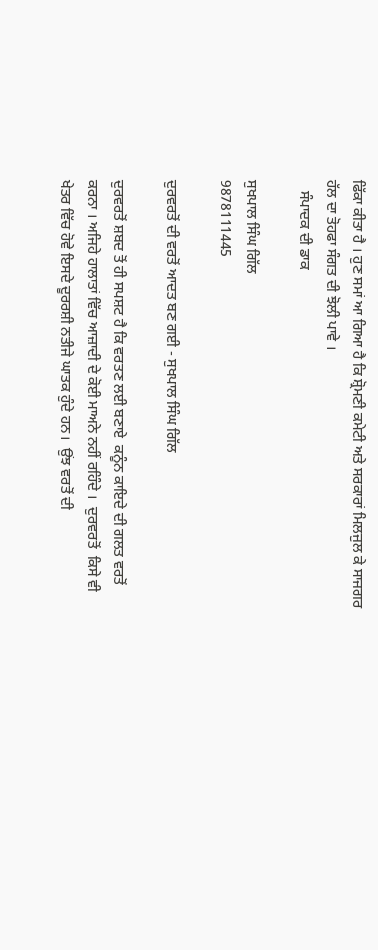ਫਿੱਕਾ ਕੀਤਾ ਹੈ । ਹੁਣ ਸਮਾਂ ਆ ਗਿਆ ਹੈ ਕਿ ਸ਼੍ਰੋਮਣੀ ਕਮੇਟੀ ਅਤੇ ਸਰਕਾਰਾਂ ਮਿਲਜੁਲ ਕੇ ਸਾਜਗਰ ਹੱਲ ਦਾ ਤੋਹਫਾ ਸੰਗਤ ਦੀ ਝੋਲੀ ਪਾਵੇ ।
   ਸੰਪਾਦਕ ਦੀ ਡਾਕ

ਸੁਖਪਾਲ ਸਿੰਘ ਗਿੱਲ
9878111445

ਦੁਰਵਰਤੋਂ ਦੀ ਵਰਤੋਂ ਆਦਤ ਬਣ ਗਈ - ਸੁਖਪਾਲ ਸਿੰਘ ਗਿੱਲ

ਦੁਰਵਰਤੋਂ ਸ਼ਬਦ ਤੋਂ ਹੀ ਸਪਸ਼ਟ ਹੈ ਕਿ ਵਰਤਣ ਲਈ ਬਣਾਏ  ਕਨੂੰਨ ਕਾਇਦੇ ਦੀ ਗਲਤ ਵਰਤੋਂ ਕਰਨਾ । ਅਜਿਹੇ ਹਾਲਾਤਾਂ ਵਿੱਚ ਆਜ਼ਾਦੀ ਦੇ ਕੋਈ ਮਾਅਨੇ ਨਹੀਂ ਰਹਿੰਦੇ ।  ਦੁਰਵਰਤੋਂ  ਕਿਸੇ ਵੀ ਖੇਤਰ ਵਿੱਚ ਹੋਵੇ ਇਸਦੇ ਦੂਰਰਸ਼ੀ ਨਤੀਜੇ ਘਾਤਕ ਹੁੰਦੇ ਹਨ।  ਉਂਝ ਵਰਤੋਂ ਦੀ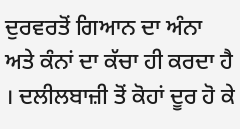ਦੁਰਵਰਤੋਂ ਗਿਆਨ ਦਾ ਅੰਨਾ ਅਤੇ ਕੰਨਾਂ ਦਾ ਕੱਚਾ ਹੀ ਕਰਦਾ ਹੈ । ਦਲੀਲਬਾਜ਼ੀ ਤੋਂ ਕੋਹਾਂ ਦੂਰ ਹੋ ਕੇ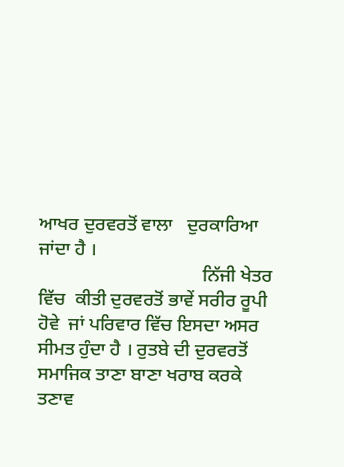ਆਖਰ ਦੁਰਵਰਤੋਂ ਵਾਲਾ   ਦੁਰਕਾਰਿਆ ਜਾਂਦਾ ਹੈ ।
                                   ਨਿੱਜੀ ਖੇਤਰ ਵਿੱਚ  ਕੀਤੀ ਦੁਰਵਰਤੋਂ ਭਾਵੇਂ ਸਰੀਰ ਰੂਪੀ ਹੋਵੇ  ਜਾਂ ਪਰਿਵਾਰ ਵਿੱਚ ਇਸਦਾ ਅਸਰ ਸੀਮਤ ਹੁੰਦਾ ਹੈ । ਰੁਤਬੇ ਦੀ ਦੁਰਵਰਤੋਂ  ਸਮਾਜਿਕ ਤਾਣਾ ਬਾਣਾ ਖਰਾਬ ਕਰਕੇ ਤਣਾਵ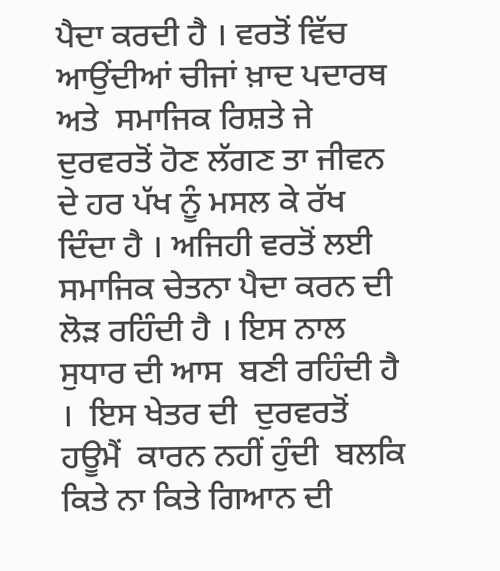ਪੈਦਾ ਕਰਦੀ ਹੈ । ਵਰਤੋਂ ਵਿੱਚ ਆਉਂਦੀਆਂ ਚੀਜਾਂ ਖ਼ਾਦ ਪਦਾਰਥ ਅਤੇ  ਸਮਾਜਿਕ ਰਿਸ਼ਤੇ ਜੇ ਦੁਰਵਰਤੋਂ ਹੋਣ ਲੱਗਣ ਤਾ ਜੀਵਨ ਦੇ ਹਰ ਪੱਖ ਨੂੰ ਮਸਲ ਕੇ ਰੱਖ ਦਿੰਦਾ ਹੈ । ਅਜਿਹੀ ਵਰਤੋਂ ਲਈ ਸਮਾਜਿਕ ਚੇਤਨਾ ਪੈਦਾ ਕਰਨ ਦੀ  ਲੋੜ ਰਹਿੰਦੀ ਹੈ । ਇਸ ਨਾਲ  ਸੁਧਾਰ ਦੀ ਆਸ  ਬਣੀ ਰਹਿੰਦੀ ਹੈ ।  ਇਸ ਖੇਤਰ ਦੀ  ਦੁਰਵਰਤੋਂ ਹਊਮੈਂ  ਕਾਰਨ ਨਹੀਂ ਹੁੰਦੀ  ਬਲਕਿ ਕਿਤੇ ਨਾ ਕਿਤੇ ਗਿਆਨ ਦੀ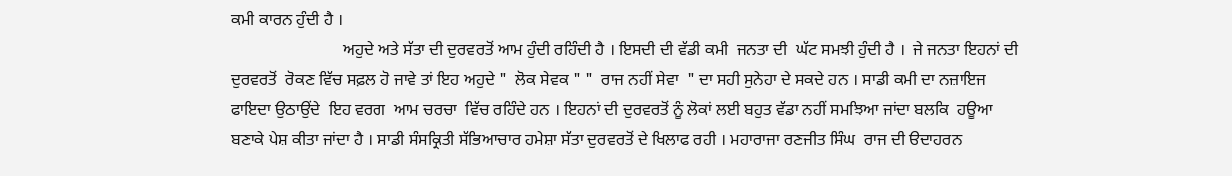ਕਮੀ ਕਾਰਨ ਹੁੰਦੀ ਹੈ ।
                           ਅਹੁਦੇ ਅਤੇ ਸੱਤਾ ਦੀ ਦੁਰਵਰਤੋਂ ਆਮ ਹੁੰਦੀ ਰਹਿੰਦੀ ਹੈ । ਇਸਦੀ ਦੀ ਵੱਡੀ ਕਮੀ  ਜਨਤਾ ਦੀ  ਘੱਟ ਸਮਝੀ ਹੁੰਦੀ ਹੈ ।  ਜੇ ਜਨਤਾ ਇਹਨਾਂ ਦੀ ਦੁਰਵਰਤੋਂ  ਰੋਕਣ ਵਿੱਚ ਸਫ਼ਲ ਹੋ ਜਾਵੇ ਤਾਂ ਇਹ ਅਹੁਦੇ "  ਲੋਕ ਸੇਵਕ " "  ਰਾਜ ਨਹੀਂ ਸੇਵਾ  " ਦਾ ਸਹੀ ਸੁਨੇਹਾ ਦੇ ਸਕਦੇ ਹਨ । ਸਾਡੀ ਕਮੀ ਦਾ ਨਜ਼ਾਇਜ  ਫਾਇਦਾ ਉਠਾਉਂਦੇ  ਇਹ ਵਰਗ  ਆਮ ਚਰਚਾ  ਵਿੱਚ ਰਹਿੰਦੇ ਹਨ । ਇਹਨਾਂ ਦੀ ਦੁਰਵਰਤੋਂ ਨੂੰ ਲੋਕਾਂ ਲਈ ਬਹੁਤ ਵੱਡਾ ਨਹੀਂ ਸਮਝਿਆ ਜਾਂਦਾ ਬਲਕਿ  ਹਊਆ ਬਣਾਕੇ ਪੇਸ਼ ਕੀਤਾ ਜਾਂਦਾ ਹੈ । ਸਾਡੀ ਸੰਸਕ੍ਰਿਤੀ ਸੱਭਿਆਚਾਰ ਹਮੇਸ਼ਾ ਸੱਤਾ ਦੁਰਵਰਤੋਂ ਦੇ ਖਿਲਾਫ ਰਹੀ । ਮਹਾਰਾਜਾ ਰਣਜੀਤ ਸਿੰਘ  ਰਾਜ ਦੀ ੳਦਾਹਰਨ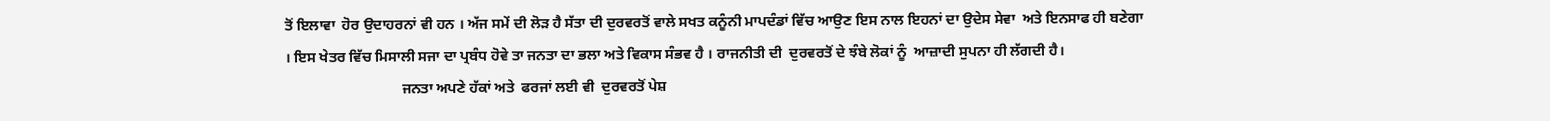ਤੋਂ ਇਲਾਵਾ  ਹੋਰ ਉਦਾਹਰਨਾਂ ਵੀ ਹਨ । ਅੱਜ ਸਮੇਂ ਦੀ ਲੋੜ ਹੈ ਸੱਤਾ ਦੀ ਦੁਰਵਰਤੋਂ ਵਾਲੇ ਸਖਤ ਕਨੂੰਨੀ ਮਾਪਦੰਡਾਂ ਵਿੱਚ ਆਉਣ ਇਸ ਨਾਲ ਇਹਨਾਂ ਦਾ ਉਦੇਸ ਸੇਵਾ  ਅਤੇ ਇਨਸਾਫ ਹੀ ਬਣੇਗਾ । ਇਸ ਖੇਤਰ ਵਿੱਚ ਮਿਸਾਲੀ ਸਜਾ ਦਾ ਪ੍ਰਬੰਧ ਹੋਵੇ ਤਾ ਜਨਤਾ ਦਾ ਭਲਾ ਅਤੇ ਵਿਕਾਸ ਸੰਭਵ ਹੈ । ਰਾਜਨੀਤੀ ਦੀ  ਦੁਰਵਰਤੋਂ ਦੇ ਝੰਬੇ ਲੋਕਾਂ ਨੂੰ  ਆਜ਼ਾਦੀ ਸੁਪਨਾ ਹੀ ਲੱਗਦੀ ਹੈ।
                                ਜਨਤਾ ਅਪਣੇ ਹੱਕਾਂ ਅਤੇ  ਫਰਜਾਂ ਲਈ ਵੀ  ਦੁਰਵਰਤੋਂ ਪੇਸ਼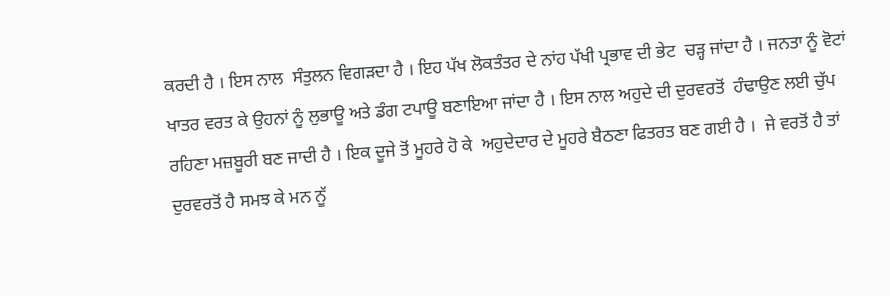ਕਰਦੀ ਹੈ । ਇਸ ਨਾਲ  ਸੰਤੁਲਨ ਵਿਗੜਦਾ ਹੈ । ਇਹ ਪੱਖ ਲੋਕਤੰਤਰ ਦੇ ਨਾਂਹ ਪੱਖੀ ਪ੍ਰਭਾਵ ਦੀ ਭੇਟ  ਚੜ੍ਹ ਜਾਂਦਾ ਹੈ । ਜਨਤਾ ਨੂੰ ਵੋਟਾਂ ਖਾਤਰ ਵਰਤ ਕੇ ਉਹਨਾਂ ਨੂੰ ਲੁਭਾਊ ਅਤੇ ਡੰਗ ਟਪਾਊ ਬਣਾਇਆ ਜਾਂਦਾ ਹੈ । ਇਸ ਨਾਲ ਅਹੁਦੇ ਦੀ ਦੁਰਵਰਤੋਂ  ਹੰਢਾਉਣ ਲਈ ਚੁੱਪ ਰਹਿਣਾ ਮਜ਼ਬੂਰੀ ਬਣ ਜਾਦੀ ਹੈ । ਇਕ ਦੂਜੇ ਤੋਂ ਮੂਹਰੇ ਹੋ ਕੇ  ਅਹੁਦੇਦਾਰ ਦੇ ਮੂਹਰੇ ਬੈਠਣਾ ਫਿਤਰਤ ਬਣ ਗਈ ਹੈ ।  ਜੇ ਵਰਤੋਂ ਹੈ ਤਾਂ ਦੁਰਵਰਤੋਂ ਹੈ ਸਮਝ ਕੇ ਮਨ ਨੂੱ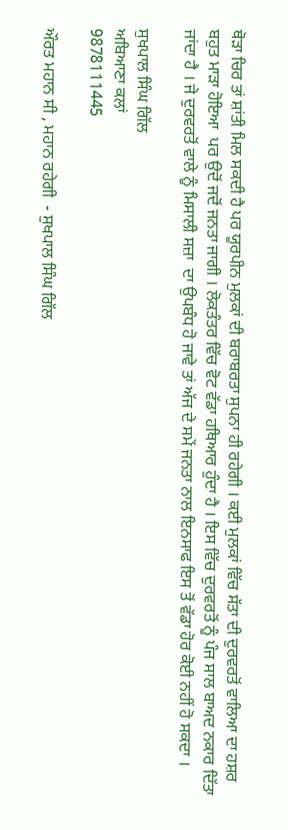ਥੋੜਾ ਚਿਰ ਤਾਂ ਸ਼ਾਂਤੀ ਮਿਲ ਸਕਦੀ ਹੈ ਪਰ ਯੂਰਪੀਨ ਮੁਲਕਾਂ ਦੀ ਬਰਾਬਰਤਾ ਸੁਪਨਾ ਹੀ ਰਹੇਗੀ । ਕਈ ਮੁਲਕਾਂ ਵਿੱਚ ਸੱਤਾ ਦੀ ਦੁਰਵਰਤੋਂ ਵਾਲਿਆ ਦਾ ਹਸ਼ਰ ਬਹੁਤ ਮਾੜਾ ਹੋਇਆ  ਪਰ ਉਦੋਂ ਜਦੋਂ ਜਨਤਾ ਜਾਗੀ । ਲੋਕਤੰਤਰ ਵਿੱਚ ਵੋਟ ਵੱਡਾ ਹਥਿਆਰ ਹੁੰਦਾ ਹੈ । ਇਸ ਵਿੱਚ ਦੁਰਵਰਤੋਂ ਨੂੰ ਪੰਜ ਸਾਲ ਬਾਅਦ ਨਕਾਰ ਦਿੱਤਾ ਜਾਂਦਾ ਹੈ । ਜੇ ਦੁਰਵਰਤੋਂ ਵਾਲੇ ਨੂੰ ਮਿਸਾਲੀ ਸਜ਼ਾ  ਦਾ ਉਪਬੰਧ ਹੋ ਜਾਵੇ ਤਾਂ ਅੱਜ ਦੇ ਸਮੇਂ ਜਨਤਾ ਨਾਲ ਇਨਸਾਫ ਇਸ ਤੋਂ ਵੱਡਾ ਹੋਰ ਕੋਈ ਨਹੀਂ ਹੋ ਸਕਦਾ ।

ਸੁਖਪਾਲ ਸਿੰਘ ਗਿੱਲ
ਅਬਿਆਣਾ ਕਲਾਂ
9878111445

ਔਰਤ ਮਹਾਨ ਸੀ , ਮਹਾਨ ਰਹੇਗੀ  - ਸੁਖਪਾਲ ਸਿੰਘ ਗਿੱਲ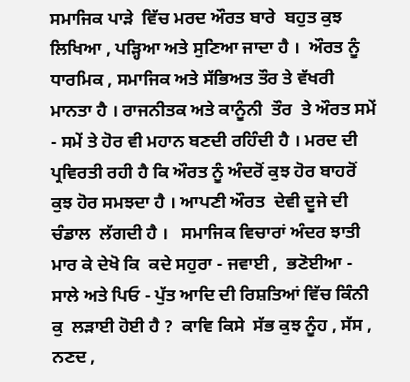ਸਮਾਜਿਕ ਪਾੜੇ  ਵਿੱਚ ਮਰਦ ਔਰਤ ਬਾਰੇ  ਬਹੁਤ ਕੁਝ ਲਿਖਿਆ , ਪੜ੍ਹਿਆ ਅਤੇ ਸੁਣਿਆ ਜਾਦਾ ਹੈ ।  ਔਰਤ ਨੂੰ ਧਾਰਮਿਕ , ਸਮਾਜਿਕ ਅਤੇ ਸੱਭਿਅਤ ਤੌਰ ਤੇ ਵੱਖਰੀ ਮਾਨਤਾ ਹੈ । ਰਾਜਨੀਤਕ ਅਤੇ ਕਾਨੂੰਨੀ  ਤੌਰ  ਤੇ ਔਰਤ ਸਮੇਂ - ਸਮੇਂ ਤੇ ਹੋਰ ਵੀ ਮਹਾਨ ਬਣਦੀ ਰਹਿੰਦੀ ਹੈ । ਮਰਦ ਦੀ  ਪ੍ਰਵਿਰਤੀ ਰਹੀ ਹੈ ਕਿ ਔਰਤ ਨੂੰ ਅੰਦਰੋਂ ਕੁਝ ਹੋਰ ਬਾਹਰੋਂ ਕੁਝ ਹੋਰ ਸਮਝਦਾ ਹੈ । ਆਪਣੀ ਔਰਤ  ਦੇਵੀ ਦੂਜੇ ਦੀ ਚੰਡਾਲ  ਲੱਗਦੀ ਹੈ ।   ਸਮਾਜਿਕ ਵਿਚਾਰਾਂ ਅੰਦਰ ਝਾਤੀ ਮਾਰ ਕੇ ਦੇਖੋ ਕਿ  ਕਦੇ ਸਹੁਰਾ - ਜਵਾਈ ,  ਭਣੋਈਆ - ਸਾਲੇ ਅਤੇ ਪਿਓ - ਪੁੱਤ ਆਦਿ ਦੀ ਰਿਸ਼ਤਿਆਂ ਵਿੱਚ ਕਿੰਨੀ ਕੁ  ਲੜਾਈ ਹੋਈ ਹੈ ?  ਕਾਵਿ ਕਿਸੇ  ਸੱਭ ਕੁਝ ਨੂੰਹ , ਸੱਸ , ਨਣਦ ,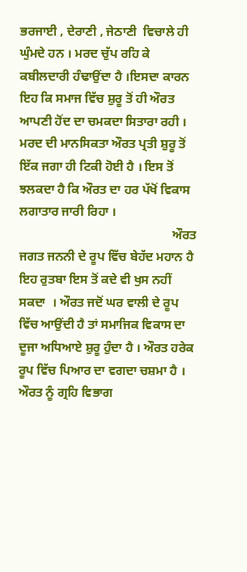ਭਰਜਾਈ , ਦੇਰਾਣੀ , ਜੇਠਾਣੀ  ਵਿਚਾਲੇ ਹੀ ਘੁੰਮਦੇ ਹਨ । ਮਰਦ ਚੁੱਪ ਰਹਿ ਕੇ ਕਬੀਲਦਾਰੀ ਹੰਢਾਉਂਦਾ ਹੈ ।ਇਸਦਾ ਕਾਰਨ ਇਹ ਕਿ ਸਮਾਜ ਵਿੱਚ ਸ਼ੁਰੂ ਤੋਂ ਹੀ ਔਰਤ ਆਪਣੀ ਹੋਂਦ ਦਾ ਚਮਕਦਾ ਸਿਤਾਰਾ ਰਹੀ । ਮਰਦ ਦੀ ਮਾਨਸਿਕਤਾ ਔਰਤ ਪ੍ਰਤੀ ਸ਼ੁਰੂ ਤੋਂ ਇੱਕ ਜਗਾ ਹੀ ਟਿਕੀ ਹੋਈ ਹੈ । ਇਸ ਤੋਂ ਝਲਕਦਾ ਹੈ ਕਿ ਔਰਤ ਦਾ ਹਰ ਪੱਖੋਂ ਵਿਕਾਸ ਲਗਾਤਾਰ ਜਾਰੀ ਰਿਹਾ ।
                                                 ਔਰਤ ਜਗਤ ਜਨਨੀ ਦੇ ਰੂਪ ਵਿੱਚ ਬੇਹੱਦ ਮਹਾਨ ਹੈ ਇਹ ਰੁਤਬਾ ਇਸ ਤੋਂ ਕਦੇ ਵੀ ਖੁਸ ਨਹੀਂ ਸਕਦਾ  । ਔਰਤ ਜਦੋਂ ਘਰ ਵਾਲੀ ਦੇ ਰੂਪ ਵਿੱਚ ਆਉਂਦੀ ਹੈ ਤਾਂ ਸਮਾਜਿਕ ਵਿਕਾਸ ਦਾ ਦੂਜਾ ਅਧਿਆਏ ਸ਼ੁਰੂ ਹੁੰਦਾ ਹੈ । ਔਰਤ ਹਰੇਕ ਰੂਪ ਵਿੱਚ ਪਿਆਰ ਦਾ ਵਗਦਾ ਚਸ਼ਮਾ ਹੈ ।  ਔਰਤ ਨੂੰ ਗ੍ਰਹਿ ਵਿਭਾਗ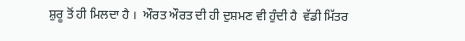ਸ਼ੁਰੂ ਤੋਂ ਹੀ ਮਿਲਦਾ ਹੈ ।  ਔਰਤ ਔਰਤ ਦੀ ਹੀ ਦੁਸ਼ਮਣ ਵੀ ਹੁੰਦੀ ਹੈ  ਵੱਡੀ ਮਿੱਤਰ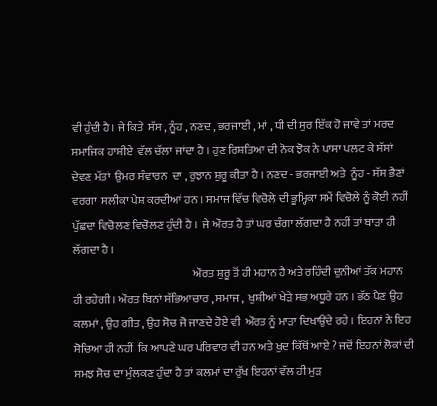ਵੀ ਹੁੰਦੀ ਹੈ। ਜੇ ਕਿਤੇ  ਸੱਸ , ਨੂੰਹ , ਨਣਦ , ਭਰਜਾਈ , ਮਾਂ , ਧੀ ਦੀ ਸੁਰ ਇੱਕ ਹੋ ਜਾਵੇ ਤਾਂ ਮਰਦ ਸਮਾਜਿਕ ਹਾਸ਼ੀਏ  ਵੱਲ ਚੱਲਾ ਜਾਂਦਾ ਹੈ । ਹੁਣ ਰਿਸ਼ਤਿਆ ਦੀ ਨੋਕ ਝੋਕ ਨੇ ਪਾਸਾ ਪਲਟ ਕੇ ਸੱਸਾਂ ਦੇਵਣ ਮੱਤਾਂ  ਉਮਰ ਸੰਵਾਰਨ  ਦਾ , ਰੁਝਾਨ ਸ਼ੁਰੂ ਕੀਤਾ ਹੈ । ਨਣਦ - ਭਰਜਾਈ ਅਤੇ  ਨੂੰਹ - ਸੱਸ ਭੈਣਾਂ ਵਰਗਾ  ਸਲੀਕਾ ਪੇਸ਼ ਕਰਦੀਆਂ ਹਨ । ਸਮਾਜ ਵਿੱਚ ਵਿਚੋਲੇ ਦੀ ਭੂਮ੍ਹਿਕਾ ਸਮੇਂ ਵਿਚੋਲੇ ਨੂੰ ਕੋਈ ਨਹੀਂ ਪੁੱਛਦਾ ਵਿਚੋਲਣ ਵਿਚੋਲਣ ਹੁੰਦੀ ਹੈ ।  ਜੇ ਔਰਤ ਹੈ ਤਾਂ ਘਰ ਚੰਗਾ ਲੱਗਦਾ ਹੈ ਨਹੀਂ ਤਾਂ ਬਾੜਾ ਹੀ ਲੱਗਦਾ ਹੈ ।
                                                     ਔਰਤ ਸ਼ੁਰੂ ਤੋਂ ਹੀ ਮਹਾਨ ਹੈ ਅਤੇ ਰਹਿੰਦੀ ਦੁਨੀਆਂ ਤੱਕ ਮਹਾਨ ਹੀ ਰਹੇਗੀ । ਔਰਤ ਬਿਨਾਂ ਸੱਭਿਆਚਾਰ , ਸਮਾਜ ,  ਖੁਸ਼ੀਆਂ ਖੇੜੇ ਸਭ ਅਧੂਰੇ ਹਨ । ਭੱਠ ਪੈਣ ਉਹ ਕਲਮਾਂ , ਉਹ ਗੀਤ , ਉਹ ਸੋਚ ਜੋ ਜਾਣਦੇ ਹੋਏ ਵੀ  ਔਰਤ ਨੂੰ ਮਾੜਾ ਦਿਖਾਉਂਦੇ ਰਹੇ । ਇਹਨਾਂ ਨੇ ਇਹ ਸੋਚਿਆ ਹੀ ਨਹੀਂ  ਕਿ ਆਪਣੇ ਘਰ ਪਰਿਵਾਰ ਵੀ ਹਨ ਅਤੇ ਖੁਦ ਕਿੱਥੋਂ ਆਏ ? ਜਦੋਂ ਇਹਨਾਂ ਲੋਕਾਂ ਦੀ ਸਮਝ ਸੋਚ ਦਾ ਮੁੰਲਕਣ ਹੁੰਦਾ ਹੈ ਤਾਂ ਕਲਮਾਂ ਦਾ ਰੁੱਖ ਇਹਨਾਂ ਵੱਲ ਹੀ ਮੁੜ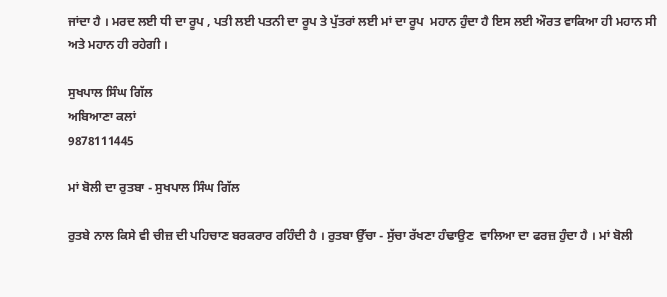ਜਾਂਦਾ ਹੈ । ਮਰਦ ਲਈ ਧੀ ਦਾ ਰੂਪ , ਪਤੀ ਲਈ ਪਤਨੀ ਦਾ ਰੂਪ ਤੇ ਪੁੱਤਰਾਂ ਲਈ ਮਾਂ ਦਾ ਰੂਪ  ਮਹਾਨ ਹੁੰਦਾ ਹੈ ਇਸ ਲਈ ਔਰਤ ਵਾਕਿਆ ਹੀ ਮਹਾਨ ਸੀ ਅਤੇ ਮਹਾਨ ਹੀ ਰਹੇਗੀ ।

ਸੁਖਪਾਲ ਸਿੰਘ ਗਿੱਲ
ਅਬਿਆਣਾ ਕਲਾਂ
9878111445

ਮਾਂ ਬੋਲੀ ਦਾ ਰੁਤਬਾ - ਸੁਖਪਾਲ ਸਿੰਘ ਗਿੱਲ

ਰੁਤਬੇ ਨਾਲ ਕਿਸੇ ਵੀ ਚੀਜ਼ ਦੀ ਪਹਿਚਾਣ ਬਰਕਰਾਰ ਰਹਿੰਦੀ ਹੈ । ਰੁਤਬਾ ਉੱਚਾ - ਸੁੱਚਾ ਰੱਖਣਾ ਹੰਢਾਉਣ  ਵਾਲਿਆ ਦਾ ਫਰਜ਼ ਹੁੰਦਾ ਹੈ । ਮਾਂ ਬੋਲੀ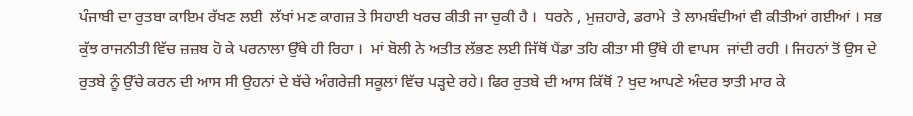ਪੰਜਾਬੀ ਦਾ ਰੁਤਬਾ ਕਾਇਮ ਰੱਖਣ ਲਈ  ਲੱਖਾਂ ਮਣ ਕਾਗਜ਼ ਤੇ ਸਿਹਾਈ ਖਰਚ ਕੀਤੀ ਜਾ ਚੁਕੀ ਹੈ ।  ਧਰਨੇ , ਮੁਜ਼ਹਾਰੇ, ਡਰਾਮੇ  ਤੇ ਲਾਮਬੰਦੀਆਂ ਵੀ ਕੀਤੀਆਂ ਗਈਆਂ । ਸਭ ਕੁੱਝ ਰਾਜਨੀਤੀ ਵਿੱਚ ਜ਼ਜ਼ਬ ਹੋ ਕੇ ਪਰਨਾਲਾ ਉੱਥੇ ਹੀ ਰਿਹਾ ।  ਮਾਂ ਬੋਲੀ ਨੇ ਅਤੀਤ ਲੱਭਣ ਲਈ ਜਿੱਥੋਂ ਪੈਂਡਾ ਤਹਿ ਕੀਤਾ ਸੀ ਉੱਥੇ ਹੀ ਵਾਪਸ  ਜਾਂਦੀ ਰਹੀ । ਜਿਹਨਾਂ ਤੋਂ ਉਸ ਦੇ ਰੁਤਬੇ ਨੂੰ ਉੱਚੇ ਕਰਨ ਦੀ ਆਸ ਸੀ ਉਹਨਾਂ ਦੇ ਬੱਚੇ ਅੰਗਰੇਜ਼ੀ ਸਕੂਲਾਂ ਵਿੱਚ ਪੜ੍ਹਦੇ ਰਹੇ। ਫਿਰ ਰੁਤਬੇ ਦੀ ਆਸ ਕਿੱਥੋਂ ? ਖੁਦ ਆਪਣੇ ਅੰਦਰ ਝਾਤੀ ਮਾਰ ਕੇ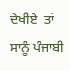ਦੇਖੀਏ  ਤਾਂ ਸਾਨੂੰ ਪੰਜਾਬੀ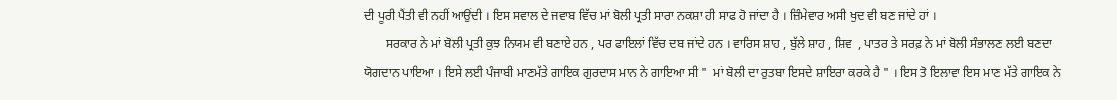ਦੀ ਪੂਰੀ ਪੈਂਤੀ ਵੀ ਨਹੀਂ ਆਉਂਦੀ । ਇਸ ਸਵਾਲ ਦੇ ਜਵਾਬ ਵਿੱਚ ਮਾਂ ਬੋਲੀ ਪ੍ਰਤੀ ਸਾਰਾ ਨਕਸ਼ਾ ਹੀ ਸਾਫ ਹੋ ਜਾਂਦਾ ਹੈ । ਜ਼ਿੰਮੇਵਾਰ ਅਸੀ ਖੁਦ ਵੀ ਬਣ ਜਾਂਦੇ ਹਾਂ ।
       ਸਰਕਾਰ ਨੇ ਮਾਂ ਬੋਲੀ ਪ੍ਰਤੀ ਕੁਝ ਨਿਯਮ ਵੀ ਬਣਾਏ ਹਨ , ਪਰ ਫਾਇਲਾਂ ਵਿੱਚ ਦਬ ਜਾਂਦੇ ਹਨ । ਵਾਰਿਸ ਸ਼ਾਹ , ਬੁੱਲੇ ਸ਼ਾਹ , ਸ਼ਿਵ  , ਪਾਤਰ ਤੇ ਸਰਫ਼ ਨੇ ਮਾਂ ਬੋਲੀ ਸੰਭਾਲਣ ਲਈ ਬਣਦਾ ਯੋਗਦਾਨ ਪਾਇਆ । ਇਸੇ ਲਈ ਪੰਜਾਬੀ ਮਾਣਮੱਤੇ ਗਾਇਕ ਗੁਰਦਾਸ ਮਾਨ ਨੇ ਗਾਇਆ ਸੀ "  ਮਾਂ ਬੋਲੀ ਦਾ ਰੁਤਬਾ ਇਸਦੇ ਸ਼ਾਇਰਾ ਕਰਕੇ ਹੈ " । ਇਸ ਤੋ ਇਲਾਵਾ ਇਸ ਮਾਣ ਮੱਤੇ ਗਾਇਕ ਨੇ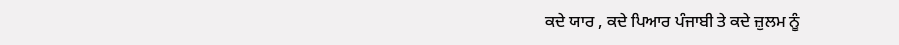ਕਦੇ ਯਾਰ , ਕਦੇ ਪਿਆਰ ਪੰਜਾਬੀ ਤੇ ਕਦੇ ਜ਼ੁਲਮ ਨੂੰ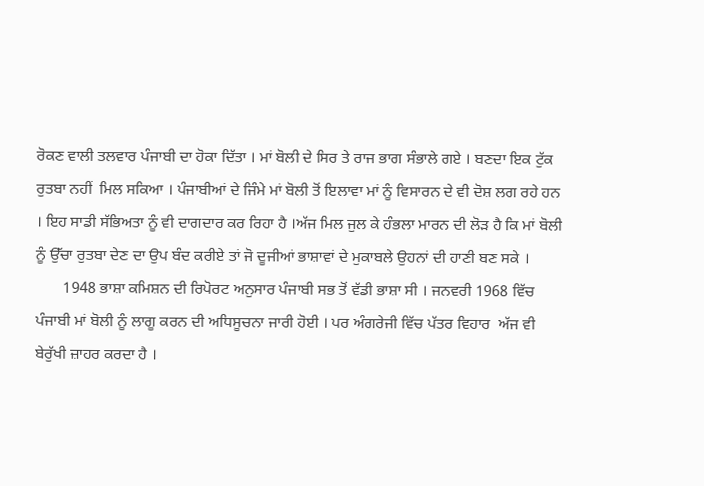ਰੋਕਣ ਵਾਲੀ ਤਲਵਾਰ ਪੰਜਾਬੀ ਦਾ ਹੋਕਾ ਦਿੱਤਾ । ਮਾਂ ਬੋਲੀ ਦੇ ਸਿਰ ਤੇ ਰਾਜ ਭਾਗ ਸੰਭਾਲੇ ਗਏ । ਬਣਦਾ ਇਕ ਟੁੱਕ ਰੁਤਬਾ ਨਹੀਂ  ਮਿਲ ਸਕਿਆ । ਪੰਜਾਬੀਆਂ ਦੇ ਜਿੰਮੇ ਮਾਂ ਬੋਲੀ ਤੋਂ ਇਲਾਵਾ ਮਾਂ ਨੂੰ ਵਿਸਾਰਨ ਦੇ ਵੀ ਦੋਸ਼ ਲਗ ਰਹੇ ਹਨ । ਇਹ ਸਾਡੀ ਸੱਭਿਅਤਾ ਨੂੰ ਵੀ ਦਾਗਦਾਰ ਕਰ ਰਿਹਾ ਹੈ ।ਅੱਜ ਮਿਲ ਜੁਲ ਕੇ ਹੰਭਲਾ ਮਾਰਨ ਦੀ ਲੋੜ ਹੈ ਕਿ ਮਾਂ ਬੋਲੀ ਨੂੰ ਉੱਚਾ ਰੁਤਬਾ ਦੇਣ ਦਾ ਉਪ ਬੰਦ ਕਰੀਏ ਤਾਂ ਜੋ ਦੂਜੀਆਂ ਭਾਸ਼ਾਵਾਂ ਦੇ ਮੁਕਾਬਲੇ ਉਹਨਾਂ ਦੀ ਹਾਣੀ ਬਣ ਸਕੇ ।
       1948 ਭਾਸ਼ਾ ਕਮਿਸ਼ਨ ਦੀ ਰਿਪੋਰਟ ਅਨੁਸਾਰ ਪੰਜਾਬੀ ਸਭ ਤੋਂ ਵੱਡੀ ਭਾਸ਼ਾ ਸੀ । ਜਨਵਰੀ 1968 ਵਿੱਚ ਪੰਜਾਬੀ ਮਾਂ ਬੋਲੀ ਨੂੰ ਲਾਗੂ ਕਰਨ ਦੀ ਅਧਿਸੂਚਨਾ ਜਾਰੀ ਹੋਈ । ਪਰ ਅੰਗਰੇਜੀ ਵਿੱਚ ਪੱਤਰ ਵਿਹਾਰ  ਅੱਜ ਵੀ ਬੇਰੁੱਖੀ ਜ਼ਾਹਰ ਕਰਦਾ ਹੈ ।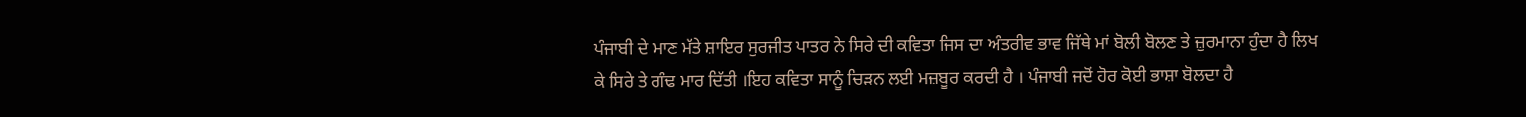ਪੰਜਾਬੀ ਦੇ ਮਾਣ ਮੱਤੇ ਸ਼ਾਇਰ ਸੁਰਜੀਤ ਪਾਤਰ ਨੇ ਸਿਰੇ ਦੀ ਕਵਿਤਾ ਜਿਸ ਦਾ ਅੰਤਰੀਵ ਭਾਵ ਜਿੱਥੇ ਮਾਂ ਬੋਲੀ ਬੋਲਣ ਤੇ ਜ਼ੁਰਮਾਨਾ ਹੁੰਦਾ ਹੈ ਲਿਖ ਕੇ ਸਿਰੇ ਤੇ ਗੰਢ ਮਾਰ ਦਿੱਤੀ ।ਇਹ ਕਵਿਤਾ ਸਾਨੂੰ ਚਿੜਨ ਲਈ ਮਜ਼ਬੂਰ ਕਰਦੀ ਹੈ । ਪੰਜਾਬੀ ਜਦੋਂ ਹੋਰ ਕੋਈ ਭਾਸ਼ਾ ਬੋਲਦਾ ਹੈ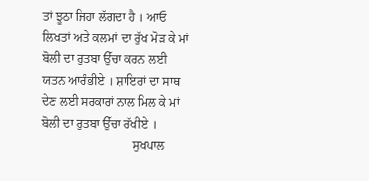ਤਾਂ ਝੂਠਾ ਜਿਹਾ ਲੱਗਦਾ ਹੈ । ਆਓ ਲਿਖਤਾਂ ਅਤੇ ਕਲਮਾਂ ਦਾ ਰੁੱਖ ਮੋੜ ਕੇ ਮਾਂ ਬੋਲੀ ਦਾ ਰੁਤਬਾ ਉੱਚਾ ਕਰਨ ਲਈ ਯਤਨ ਆਰੰਭੀਏ । ਸ਼ਾਇਰਾਂ ਦਾ ਸਾਥ ਦੇਣ ਲਈ ਸਰਕਾਰਾਂ ਨਾਲ ਮਿਲ ਕੇ ਮਾਂ ਬੋਲੀ ਦਾ ਰੁਤਬਾ ਉੱਚਾ ਰੱਖੀਏ ।
                             ਸੁਖਪਾਲ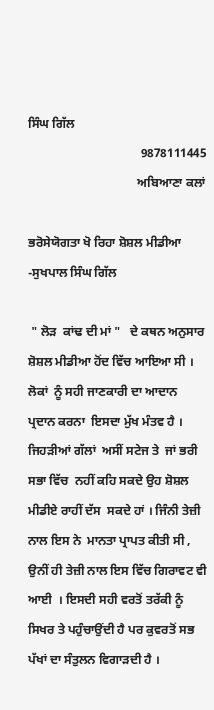ਸਿੰਘ ਗਿੱਲ
                                    9878111445
                                   ਅਬਿਆਣਾ ਕਲਾਂ

ਭਰੋਸੇਯੋਗਤਾ ਖੋ ਰਿਹਾ ਸ਼ੋਸ਼ਲ ਮੀਡੀਆ -ਸੁਖਪਾਲ ਸਿੰਘ ਗਿੱਲ

 " ਲੋੜ  ਕਾਂਢ ਦੀ ਮਾਂ "   ਦੇ ਕਥਨ ਅਨੁਸਾਰ  ਸ਼ੋਸ਼ਲ ਮੀਡੀਆ ਹੋਂਦ ਵਿੱਚ ਆਇਆ ਸੀ । ਲੋਕਾਂ  ਨੂੰ ਸਹੀ ਜਾਣਕਾਰੀ ਦਾ ਆਦਾਨ ਪ੍ਰਦਾਨ ਕਰਨਾ  ਇਸਦਾ ਮੁੱਖ ਮੰਤਵ ਹੈ । ਜਿਹੜੀਆਂ ਗੱਲਾਂ  ਅਸੀਂ ਸਟੇਜ ਤੇ  ਜਾਂ ਭਰੀ ਸਭਾ ਵਿੱਚ  ਨਹੀਂ ਕਹਿ ਸਕਦੇ ਉਹ ਸ਼ੋਸ਼ਲ ਮੀਡੀਏ ਰਾਹੀਂ ਦੱਸ  ਸਕਦੇ ਹਾਂ । ਜਿੰਨੀ ਤੇਜ਼ੀ ਨਾਲ ਇਸ ਨੇ  ਮਾਨਤਾ ਪ੍ਰਾਪਤ ਕੀਤੀ ਸੀ , ਉਨੀਂ ਹੀ ਤੇਜ਼ੀ ਨਾਲ ਇਸ ਵਿੱਚ ਗਿਰਾਵਟ ਵੀ ਆਈ  । ਇਸਦੀ ਸਹੀ ਵਰਤੋਂ ਤਰੱਕੀ ਨੂੰ ਸਿਖਰ ਤੇ ਪਹੁੰਚਾਉਂਦੀ ਹੈ ਪਰ ਕੁਵਰਤੋਂ ਸਭ ਪੱਖਾਂ ਦਾ ਸੰਤੁਲਨ ਵਿਗਾੜਦੀ ਹੈ ।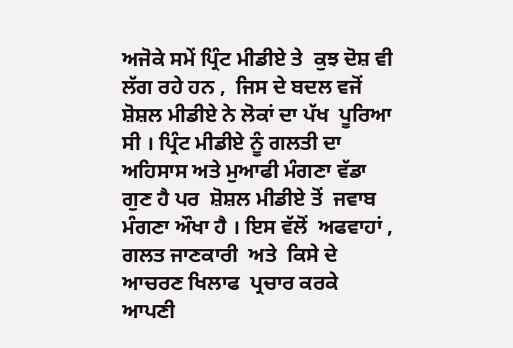ਅਜੋਕੇ ਸਮੇਂ ਪ੍ਰਿੰਟ ਮੀਡੀਏ ਤੇ  ਕੁਝ ਦੋਸ਼ ਵੀ ਲੱਗ ਰਹੇ ਹਨ ,  ਜਿਸ ਦੇ ਬਦਲ ਵਜੋਂ  ਸ਼ੋਸ਼ਲ ਮੀਡੀਏ ਨੇ ਲੋਕਾਂ ਦਾ ਪੱਖ  ਪੂਰਿਆ ਸੀ । ਪ੍ਰਿੰਟ ਮੀਡੀਏ ਨੂੰ ਗਲਤੀ ਦਾ ਅਹਿਸਾਸ ਅਤੇ ਮੁਆਫੀ ਮੰਗਣਾ ਵੱਡਾ ਗੁਣ ਹੈ ਪਰ  ਸ਼ੋਸ਼ਲ ਮੀਡੀਏ ਤੋਂ  ਜਵਾਬ ਮੰਗਣਾ ਔਖਾ ਹੈ । ਇਸ ਵੱਲੋਂ  ਅਫਵਾਹਾਂ ,  ਗਲਤ ਜਾਣਕਾਰੀ  ਅਤੇ  ਕਿਸੇ ਦੇ ਆਚਰਣ ਖਿਲਾਫ  ਪ੍ਰਚਾਰ ਕਰਕੇ  ਆਪਣੀ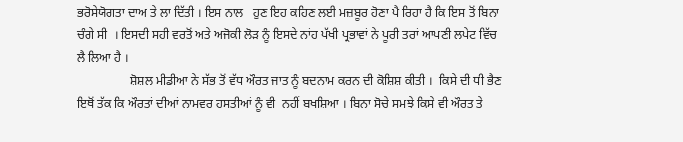ਭਰੋਸੇਯੋਗਤਾ ਦਾਅ ਤੇ ਲਾ ਦਿੱਤੀ । ਇਸ ਨਾਲ   ਹੁਣ ਇਹ ਕਹਿਣ ਲਈ ਮਜ਼ਬੂਰ ਹੋਣਾ ਪੈ ਰਿਹਾ ਹੈ ਕਿ ਇਸ ਤੋਂ ਬਿਨਾ ਚੰਗੇ ਸੀ  । ਇਸਦੀ ਸਹੀ ਵਰਤੋਂ ਅਤੇ ਅਜੋਕੀ ਲੋੜ ਨੂੰ ਇਸਦੇ ਨਾਂਹ ਪੱਖੀ ਪ੍ਰਭਾਵਾਂ ਨੇ ਪੂਰੀ ਤਰਾਂ ਆਪਣੀ ਲਪੇਟ ਵਿੱਚ ਲੈ ਲਿਆ ਹੈ ।
                 ਸ਼ੋਸ਼ਲ ਮੀਡੀਆ ਨੇ ਸੱਭ ਤੋਂ ਵੱਧ ਔਰਤ ਜਾਤ ਨੂੰ ਬਦਨਾਮ ਕਰਨ ਦੀ ਕੋਸ਼ਿਸ਼ ਕੀਤੀ ।  ਕਿਸੇ ਦੀ ਧੀ ਭੈਣ  ਇਥੋਂ ਤੱਕ ਕਿ ਔਰਤਾਂ ਦੀਆਂ ਨਾਮਵਰ ਹਸਤੀਆਂ ਨੂੰ ਵੀ  ਨਹੀਂ ਬਖਸ਼ਿਆ । ਬਿਨਾ ਸੋਚੇ ਸਮਝੇ ਕਿਸੇ ਵੀ ਔਰਤ ਤੇ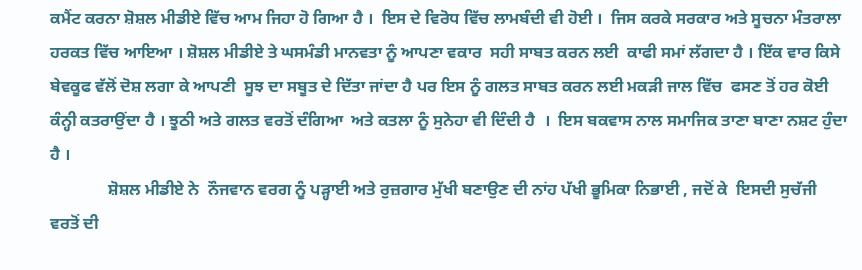ਕਮੈਂਟ ਕਰਨਾ ਸ਼ੋਸ਼ਲ ਮੀਡੀਏ ਵਿੱਚ ਆਮ ਜਿਹਾ ਹੋ ਗਿਆ ਹੈ ।  ਇਸ ਦੇ ਵਿਰੋਧ ਵਿੱਚ ਲਾਮਬੰਦੀ ਵੀ ਹੋਈ ।  ਜਿਸ ਕਰਕੇ ਸਰਕਾਰ ਅਤੇ ਸੂਚਨਾ ਮੰਤਰਾਲਾ ਹਰਕਤ ਵਿੱਚ ਆਇਆ । ਸ਼ੋਸ਼ਲ ਮੀਡੀਏ ਤੇ ਘਸਮੰਡੀ ਮਾਨਵਤਾ ਨੂੰ ਆਪਣਾ ਵਕਾਰ  ਸਹੀ ਸਾਬਤ ਕਰਨ ਲਈ  ਕਾਫੀ ਸਮਾਂ ਲੱਗਦਾ ਹੈ । ਇੱਕ ਵਾਰ ਕਿਸੇ ਬੇਵਕੂਫ ਵੱਲੋਂ ਦੋਸ਼ ਲਗਾ ਕੇ ਆਪਣੀ  ਸੂਝ ਦਾ ਸਬੂਤ ਦੇ ਦਿੱਤਾ ਜਾਂਦਾ ਹੈ ਪਰ ਇਸ ਨੂੰ ਗਲਤ ਸਾਬਤ ਕਰਨ ਲਈ ਮਕੜੀ ਜਾਲ ਵਿੱਚ  ਫਸਣ ਤੋਂ ਹਰ ਕੋਈ ਕੰਨ੍ਹੀ ਕਤਰਾਉਂਦਾ ਹੈ । ਝੂਠੀ ਅਤੇ ਗਲਤ ਵਰਤੋਂ ਦੰਗਿਆ  ਅਤੇ ਕਤਲਾ ਨੂੰ ਸੁਨੇਹਾ ਵੀ ਦਿੰਦੀ ਹੈ  ।  ਇਸ ਬਕਵਾਸ ਨਾਲ ਸਮਾਜਿਕ ਤਾਣਾ ਬਾਣਾ ਨਸ਼ਟ ਹੁੰਦਾ ਹੈ ।
              ਸ਼ੋਸ਼ਲ ਮੀਡੀਏ ਨੇ  ਨੌਜਵਾਨ ਵਰਗ ਨੂੰ ਪੜ੍ਹਾਈ ਅਤੇ ਰੁਜ਼ਗਾਰ ਮੁੱਖੀ ਬਣਾਉਣ ਦੀ ਨਾਂਹ ਪੱਖੀ ਭੂਮਿਕਾ ਨਿਭਾਈ , ਜਦੋਂ ਕੇ  ਇਸਦੀ ਸੁਚੱਜੀ ਵਰਤੋਂ ਦੀ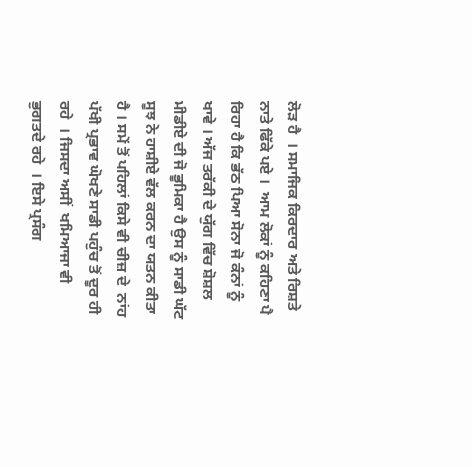ਲੋੜ ਹੈ  । ਸਮਾਜਿਕ ਕਿਰਦਾਰ ਅਤੇ ਰਿਸ਼ਤੇ ਨਾਤੇ ਫਿੱਕੇ ਪਏ ।  ਆਮ ਲੋਕਾਂ ਨੂੰ ਕਹਿਣਾ ਪੈ ਰਿਹਾ ਹੈ ਕਿ ਭੱਠ ਪਿਆ ਸੋਨਾ ਜੋ ਕੰਨਾਂ ਨੂੰ ਖਾਵੇ । ਅੱਜ ਤਰੱਕੀ ਦੇ ਯੁੱਗ ਵਿੱਚ ਸ਼ੋਸ਼ਲ ਮੀਡੀਏ ਦੀ ਜੋ ਭੂਮਿਕਾ ਹੈ ਉਸ ਨੂੰ ਸਾਡੀ ਘੱਟ ਸੂਝ ਨੇ ਹਾਸ਼ੀਏ ਵੱਲ ਕਰਨ ਦਾ ਯਤਨ ਕੀਤਾ ਹੈ । ਸਮੇਂ ਤੋਂ ਪਹਿਲਾਂ ਕਿਸੇ ਵੀ ਚੀਜ਼ ਦੇ  ਨਾਂਹ ਪੱਖੀ ਪ੍ਰਭਾਵ ਘੋਖਣੇ ਸਾਡੀ ਪਹੁੰਚ ਤੋਂ ਦੂਰ ਹੀ ਰਹੇ  । ਜਿਸਦਾ ਅਸੀਂ  ਖਮਿਆਜਾ ਵੀ ਭੁਗਤਦੇ ਰਹੇ  । ਇਸੇ ਪ੍ਰਸੰਗ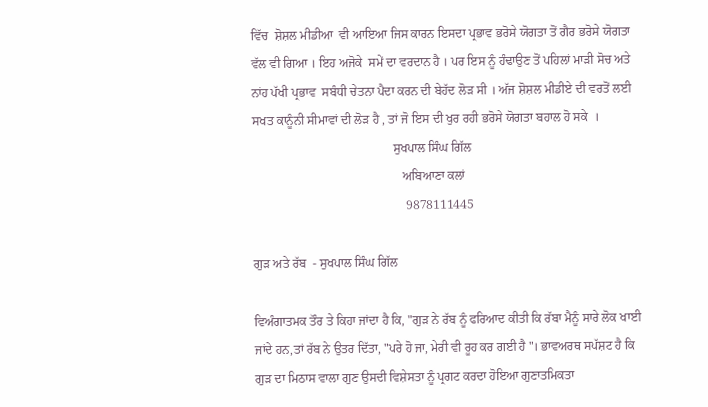ਵਿੱਚ  ਸ਼ੋਸ਼ਲ ਮੀਡੀਆ  ਵੀ ਆਇਆ ਜਿਸ ਕਾਰਨ ਇਸਦਾ ਪ੍ਰਭਾਵ ਭਰੋਸੇ ਯੋਗਤਾ ਤੋਂ ਗੈਰ ਭਰੋਸੇ ਯੋਗਤਾ ਵੱਲ ਵੀ ਗਿਆ । ਇਹ ਅਜੋਕੇ  ਸਮੇਂ ਦਾ ਵਰਦਾਨ ਹੈ । ਪਰ ਇਸ ਨੂੰ ਹੰਢਾਉਣ ਤੋਂ ਪਹਿਲਾਂ ਮਾੜੀ ਸੋਚ ਅਤੇ ਨਾਂਹ ਪੱਖੀ ਪ੍ਰਭਾਵ  ਸਬੰਧੀ ਚੇਤਨਾ ਪੈਦਾ ਕਰਨ ਦੀ ਬੇਹੱਦ ਲੋੜ ਸੀ । ਅੱਜ ਸ਼ੋਸ਼ਲ ਮੀਡੀਏ ਦੀ ਵਰਤੋਂ ਲਈ ਸਖਤ ਕਾਨੂੰਨੀ ਸੀਮਾਵਾਂ ਦੀ ਲੋੜ ਹੈ , ਤਾਂ ਜੋ ਇਸ ਦੀ ਖੁਰ ਰਹੀ ਭਰੋਸੇ ਯੋਗਤਾ ਬਹਾਲ ਹੋ ਸਕੇ  ।
                                             ਸੁਖਪਾਲ ਸਿੰਘ ਗਿੱਲ
                                                ਅਬਿਆਣਾ ਕਲਾਂ
                                                 9878111445

ਗੁੜ ਅਤੇ ਰੱਬ  - ਸੁਖਪਾਲ ਸਿੰਘ ਗਿੱਲ

ਵਿਅੰਗਾਤਮਕ ਤੌਰ ਤੇ ਕਿਹਾ ਜਾਂਦਾ ਹੈ ਕਿ, "ਗੁੜ ਨੇ ਰੱਬ ਨੂੰ ਫਰਿਆਦ ਕੀਤੀ ਕਿ ਰੱਬਾ ਮੈਨੂੰ ਸਾਰੇ ਲੋਕ ਖਾਈ ਜਾਂਦੇ ਹਨ,ਤਾਂ ਰੱਬ ਨੇ ਉਤਰ ਦਿੱਤਾ, "ਪਰੇ ਹੋ ਜਾ, ਮੇਰੀ ਵੀ ਰੂਹ ਕਰ ਗਈ ਹੈ "। ਭਾਵਅਰਥ ਸਪੱਸ਼ਟ ਹੈ ਕਿ ਗੁੜ ਦਾ ਮਿਠਾਸ ਵਾਲਾ ਗੁਣ ਉਸਦੀ ਵਿਸ਼ੇਸਤਾ ਨੂੰ ਪ੍ਰਗਟ ਕਰਦਾ ਹੋਇਆ ਗੁਣਾਤਮਿਕਤਾ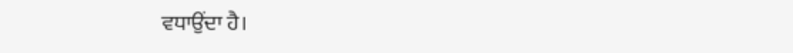ਵਧਾਉਂਦਾ ਹੈ।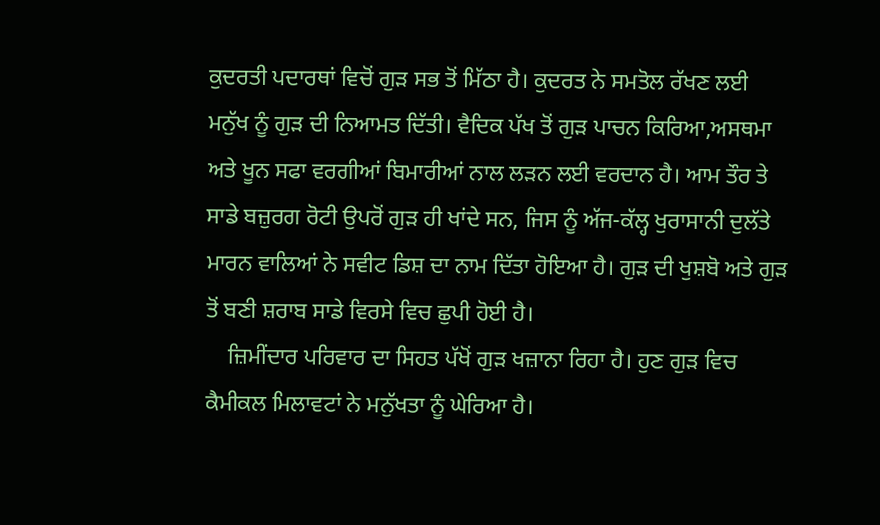ਕੁਦਰਤੀ ਪਦਾਰਥਾਂ ਵਿਚੋਂ ਗੁੜ ਸਭ ਤੋਂ ਮਿੱਠਾ ਹੈ। ਕੁਦਰਤ ਨੇ ਸਮਤੋਲ ਰੱਖਣ ਲਈ ਮਨੁੱਖ ਨੂੰ ਗੁੜ ਦੀ ਨਿਆਮਤ ਦਿੱਤੀ। ਵੈਦਿਕ ਪੱਖ ਤੋਂ ਗੁੜ ਪਾਚਨ ਕਿਰਿਆ,ਅਸਥਮਾ ਅਤੇ ਖੂਨ ਸਫਾ ਵਰਗੀਆਂ ਬਿਮਾਰੀਆਂ ਨਾਲ ਲੜਨ ਲਈ ਵਰਦਾਨ ਹੈ। ਆਮ ਤੌਰ ਤੇ ਸਾਡੇ ਬਜ਼ੁਰਗ ਰੋਟੀ ਉਪਰੋਂ ਗੁੜ ਹੀ ਖਾਂਦੇ ਸਨ, ਜਿਸ ਨੂੰ ਅੱਜ-ਕੱਲ੍ਹ ਖੁਰਾਸਾਨੀ ਦੁਲੱਤੇ ਮਾਰਨ ਵਾਲਿਆਂ ਨੇ ਸਵੀਟ ਡਿਸ਼ ਦਾ ਨਾਮ ਦਿੱਤਾ ਹੋਇਆ ਹੈ। ਗੁੜ ਦੀ ਖੁਸ਼ਬੋ ਅਤੇ ਗੁੜ ਤੋਂ ਬਣੀ ਸ਼ਰਾਬ ਸਾਡੇ ਵਿਰਸੇ ਵਿਚ ਛੁਪੀ ਹੋਈ ਹੈ।
    ਜ਼ਿਮੀਂਦਾਰ ਪਰਿਵਾਰ ਦਾ ਸਿਹਤ ਪੱਖੋਂ ਗੁੜ ਖਜ਼ਾਨਾ ਰਿਹਾ ਹੈ। ਹੁਣ ਗੁੜ ਵਿਚ ਕੈਮੀਕਲ ਮਿਲਾਵਟਾਂ ਨੇ ਮਨੁੱਖਤਾ ਨੂੰ ਘੇਰਿਆ ਹੈ।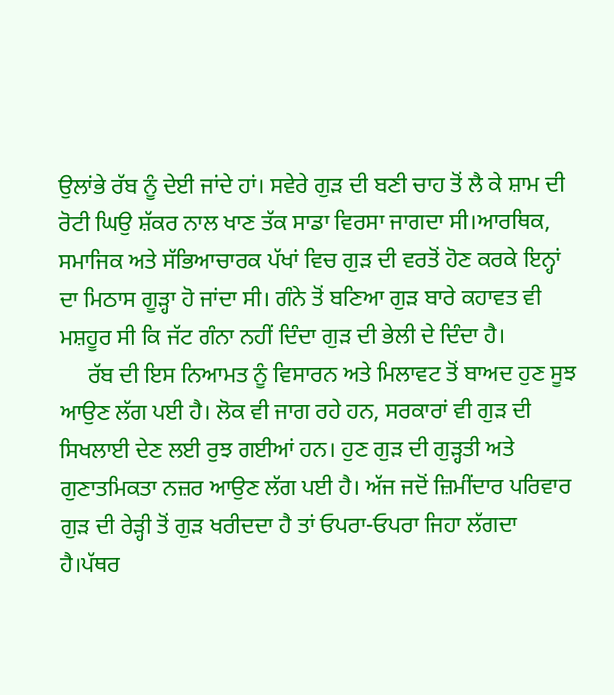ਉਲਾਂਭੇ ਰੱਬ ਨੂੰ ਦੇਈ ਜਾਂਦੇ ਹਾਂ। ਸਵੇਰੇ ਗੁੜ ਦੀ ਬਣੀ ਚਾਹ ਤੋਂ ਲੈ ਕੇ ਸ਼ਾਮ ਦੀ ਰੋਟੀ ਘਿਉ ਸ਼ੱਕਰ ਨਾਲ ਖਾਣ ਤੱਕ ਸਾਡਾ ਵਿਰਸਾ ਜਾਗਦਾ ਸੀ।ਆਰਥਿਕ, ਸਮਾਜਿਕ ਅਤੇ ਸੱਭਿਆਚਾਰਕ ਪੱਖਾਂ ਵਿਚ ਗੁੜ ਦੀ ਵਰਤੋਂ ਹੋਣ ਕਰਕੇ ਇਨ੍ਹਾਂ ਦਾ ਮਿਠਾਸ ਗੂੜ੍ਹਾ ਹੋ ਜਾਂਦਾ ਸੀ। ਗੰਨੇ ਤੋਂ ਬਣਿਆ ਗੁੜ ਬਾਰੇ ਕਹਾਵਤ ਵੀ ਮਸ਼ਹੂਰ ਸੀ ਕਿ ਜੱਟ ਗੰਨਾ ਨਹੀਂ ਦਿੰਦਾ ਗੁੜ ਦੀ ਭੇਲੀ ਦੇ ਦਿੰਦਾ ਹੈ।
     ਰੱਬ ਦੀ ਇਸ ਨਿਆਮਤ ਨੂੰ ਵਿਸਾਰਨ ਅਤੇ ਮਿਲਾਵਟ ਤੋਂ ਬਾਅਦ ਹੁਣ ਸੂਝ ਆਉਣ ਲੱਗ ਪਈ ਹੈ। ਲੋਕ ਵੀ ਜਾਗ ਰਹੇ ਹਨ, ਸਰਕਾਰਾਂ ਵੀ ਗੁੜ ਦੀ ਸਿਖਲਾਈ ਦੇਣ ਲਈ ਰੁਝ ਗਈਆਂ ਹਨ। ਹੁਣ ਗੁੜ ਦੀ ਗੁੜ੍ਹਤੀ ਅਤੇ ਗੁਣਾਤਮਿਕਤਾ ਨਜ਼ਰ ਆਉਣ ਲੱਗ ਪਈ ਹੈ। ਅੱਜ ਜਦੋਂ ਜ਼ਿਮੀਂਦਾਰ ਪਰਿਵਾਰ ਗੁੜ ਦੀ ਰੇੜ੍ਹੀ ਤੋਂ ਗੁੜ ਖਰੀਦਦਾ ਹੈ ਤਾਂ ਓਪਰਾ-ਓਪਰਾ ਜਿਹਾ ਲੱਗਦਾ ਹੈ।ਪੱਥਰ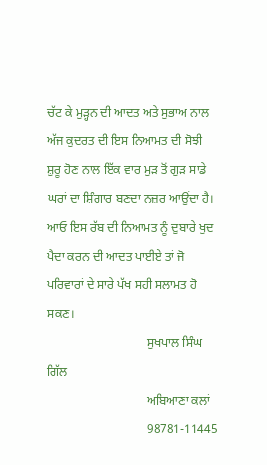ਚੱਟ ਕੇ ਮੁੜ੍ਹਨ ਦੀ ਆਦਤ ਅਤੇ ਸੁਭਾਅ ਨਾਲ ਅੱਜ ਕੁਦਰਤ ਦੀ ਇਸ ਨਿਆਮਤ ਦੀ ਸੋਝੀ ਸ਼ੁਰੂ ਹੋਣ ਨਾਲ ਇੱਕ ਵਾਰ ਮੁੜ ਤੋਂ ਗੁੜ ਸਾਡੇ ਘਰਾਂ ਦਾ ਸ਼ਿੰਗਾਰ ਬਣਦਾ ਨਜ਼ਰ ਆਉਂਦਾ ਹੈ। ਆਓ ਇਸ ਰੱਬ ਦੀ ਨਿਆਮਤ ਨੂੰ ਦੁਬਾਰੇ ਖੁਦ ਪੈਦਾ ਕਰਨ ਦੀ ਆਦਤ ਪਾਈਏ ਤਾਂ ਜੋ ਪਰਿਵਾਰਾਂ ਦੇ ਸਾਰੇ ਪੱਖ ਸਹੀ ਸਲਾਮਤ ਹੋ ਸਕਣ।
                                ਸੁਖਪਾਲ ਸਿੰਘ ਗਿੱਲ
                                ਅਬਿਆਣਾ ਕਲਾਂ
                                98781-11445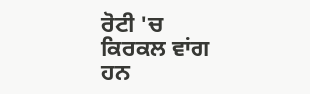ਰੋਟੀ 'ਚ ਕਿਰਕਲ ਵਾਂਗ ਹਨ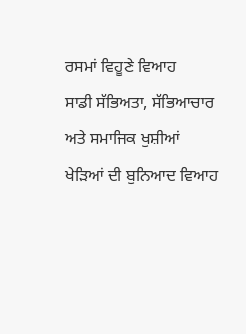ਰਸਮਾਂ ਵਿਹੂਣੇ ਵਿਆਹ
ਸਾਡੀ ਸੱਭਿਅਤਾ, ਸੱਭਿਆਚਾਰ ਅਤੇ ਸਮਾਜਿਕ ਖੁਸ਼ੀਆਂ ਖੇੜਿਆਂ ਦੀ ਬੁਨਿਆਦ ਵਿਆਹ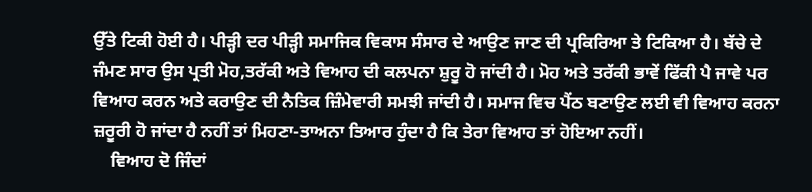ਉੱਤੇ ਟਿਕੀ ਹੋਈ ਹੈ। ਪੀੜ੍ਹੀ ਦਰ ਪੀੜ੍ਹੀ ਸਮਾਜਿਕ ਵਿਕਾਸ ਸੰਸਾਰ ਦੇ ਆਉਣ ਜਾਣ ਦੀ ਪ੍ਰਕਿਰਿਆ ਤੇ ਟਿਕਿਆ ਹੈ। ਬੱਚੇ ਦੇ ਜੰਮਣ ਸਾਰ ਉਸ ਪ੍ਰਤੀ ਮੋਹ,ਤਰੱਕੀ ਅਤੇ ਵਿਆਹ ਦੀ ਕਲਪਨਾ ਸ਼ੁਰੂ ਹੋ ਜਾਂਦੀ ਹੈ। ਮੋਹ ਅਤੇ ਤਰੱਕੀ ਭਾਵੇਂ ਫਿੱਕੀ ਪੈ ਜਾਵੇ ਪਰ ਵਿਆਹ ਕਰਨ ਅਤੇ ਕਰਾਉਣ ਦੀ ਨੈਤਿਕ ਜ਼ਿੰਮੇਵਾਰੀ ਸਮਝੀ ਜਾਂਦੀ ਹੈ। ਸਮਾਜ ਵਿਚ ਪੈਂਠ ਬਣਾਉਣ ਲਈ ਵੀ ਵਿਆਹ ਕਰਨਾ ਜ਼ਰੂਰੀ ਹੋ ਜਾਂਦਾ ਹੈ ਨਹੀਂ ਤਾਂ ਮਿਹਣਾ-ਤਾਅਨਾ ਤਿਆਰ ਹੁੰਦਾ ਹੈ ਕਿ ਤੇਰਾ ਵਿਆਹ ਤਾਂ ਹੋਇਆ ਨਹੀਂ।
    ਵਿਆਹ ਦੋ ਜਿੰਦਾਂ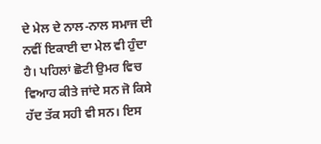ਦੇ ਮੇਲ ਦੇ ਨਾਲ-ਨਾਲ ਸਮਾਜ ਦੀ ਨਵੀਂ ਇਕਾਈ ਦਾ ਮੇਲ ਵੀ ਹੁੰਦਾ ਹੈ। ਪਹਿਲਾਂ ਛੋਟੀ ਉਮਰ ਵਿਚ ਵਿਆਹ ਕੀਤੇ ਜਾਂਦੇ ਸਨ ਜੋ ਕਿਸੇ ਹੱਦ ਤੱਕ ਸਹੀ ਵੀ ਸਨ। ਇਸ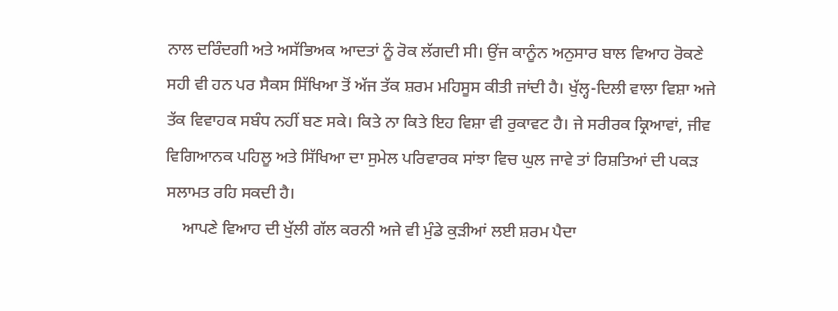ਨਾਲ ਦਰਿੰਦਗੀ ਅਤੇ ਅਸੱਭਿਅਕ ਆਦਤਾਂ ਨੂੰ ਰੋਕ ਲੱਗਦੀ ਸੀ। ਉਂਜ ਕਾਨੂੰਨ ਅਨੁਸਾਰ ਬਾਲ ਵਿਆਹ ਰੋਕਣੇ ਸਹੀ ਵੀ ਹਨ ਪਰ ਸੈਕਸ ਸਿੱਖਿਆ ਤੋਂ ਅੱਜ ਤੱਕ ਸ਼ਰਮ ਮਹਿਸੂਸ ਕੀਤੀ ਜਾਂਦੀ ਹੈ। ਖੁੱਲ੍ਹ-ਦਿਲੀ ਵਾਲਾ ਵਿਸ਼ਾ ਅਜੇ ਤੱਕ ਵਿਵਾਹਕ ਸਬੰਧ ਨਹੀਂ ਬਣ ਸਕੇ। ਕਿਤੇ ਨਾ ਕਿਤੇ ਇਹ ਵਿਸ਼ਾ ਵੀ ਰੁਕਾਵਟ ਹੈ। ਜੇ ਸਰੀਰਕ ਕ੍ਰਿਆਵਾਂ, ਜੀਵ ਵਿਗਿਆਨਕ ਪਹਿਲੂ ਅਤੇ ਸਿੱਖਿਆ ਦਾ ਸੁਮੇਲ ਪਰਿਵਾਰਕ ਸਾਂਝਾ ਵਿਚ ਘੁਲ ਜਾਵੇ ਤਾਂ ਰਿਸ਼ਤਿਆਂ ਦੀ ਪਕੜ ਸਲਾਮਤ ਰਹਿ ਸਕਦੀ ਹੈ।
    ਆਪਣੇ ਵਿਆਹ ਦੀ ਖੁੱਲੀ ਗੱਲ ਕਰਨੀ ਅਜੇ ਵੀ ਮੁੰਡੇ ਕੁੜੀਆਂ ਲਈ ਸ਼ਰਮ ਪੈਦਾ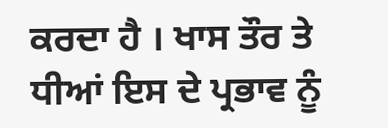ਕਰਦਾ ਹੈ । ਖਾਸ ਤੌਰ ਤੇ ਧੀਆਂ ਇਸ ਦੇ ਪ੍ਰਭਾਵ ਨੂੰ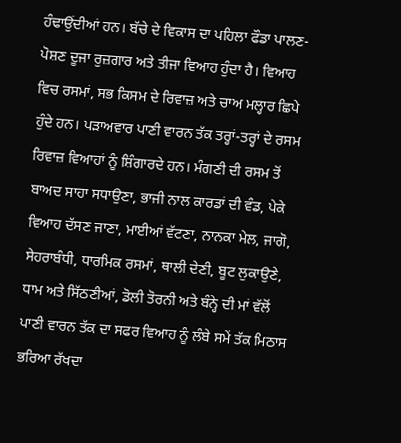ਹੰਢਾਉਂਦੀਆਂ ਹਨ। ਬੱਚੇ ਦੇ ਵਿਕਾਸ ਦਾ ਪਹਿਲਾ ਫੌਡਾ ਪਾਲਣ-ਪੋਸ਼ਣ ਦੂਜਾ ਰੁਜ਼ਗਾਰ ਅਤੇ ਤੀਜਾ ਵਿਆਹ ਹੁੰਦਾ ਹੈ। ਵਿਆਹ ਵਿਚ ਰਸਮਾਂ, ਸਭ ਕਿਸਮ ਦੇ ਰਿਵਾਜ਼ ਅਤੇ ਚਾਅ ਮਲ੍ਹਾਰ ਛਿਪੇ ਹੁੰਦੇ ਹਨ। ਪੜਾਅਵਾਰ ਪਾਣੀ ਵਾਰਨ ਤੱਕ ਤਰ੍ਹਾਂ-ਤਰ੍ਹਾਂ ਦੇ ਰਸਮ ਰਿਵਾਜ਼ ਵਿਆਹਾਂ ਨੂੰ ਸ਼ਿੰਗਾਰਦੇ ਹਨ। ਮੰਗਣੀ ਦੀ ਰਸਮ ਤੋਂ ਬਾਅਦ ਸਾਹਾ ਸਧਾਉਣਾ, ਭਾਜੀ ਨਾਲ ਕਾਰਡਾਂ ਦੀ ਵੰਡ, ਪੇਕੇ ਵਿਆਹ ਦੱਸਣ ਜਾਣਾ, ਮਾਈਆਂ ਵੱਟਣਾ, ਨਾਨਕਾ ਮੇਲ, ਜਾਗੋ, ਸੇਹਰਾਬੰਧੀ, ਧਾਰਮਿਕ ਰਸਮਾਂ, ਥਾਲੀ ਦੇਣੀ, ਬੂਟ ਲੁਕਾਉਣੇ, ਧਾਮ ਅਤੇ ਸਿੱਠਣੀਆਂ, ਡੋਲੀ ਤੋਰਨੀ ਅਤੇ ਬੰਨ੍ਹੇ ਦੀ ਮਾਂ ਵੱਲੋਂ ਪਾਣੀ ਵਾਰਨ ਤੱਕ ਦਾ ਸਫਰ ਵਿਆਹ ਨੂੰ ਲੰਬੇ ਸਮੇਂ ਤੱਕ ਮਿਠਾਸ ਭਰਿਆ ਰੱਖਦਾ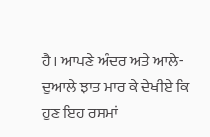ਹੈ। ਆਪਣੇ ਅੰਦਰ ਅਤੇ ਆਲੇ-ਦੁਆਲੇ ਝਾਤ ਮਾਰ ਕੇ ਦੇਖੀਏ ਕਿ ਹੁਣ ਇਹ ਰਸਮਾਂ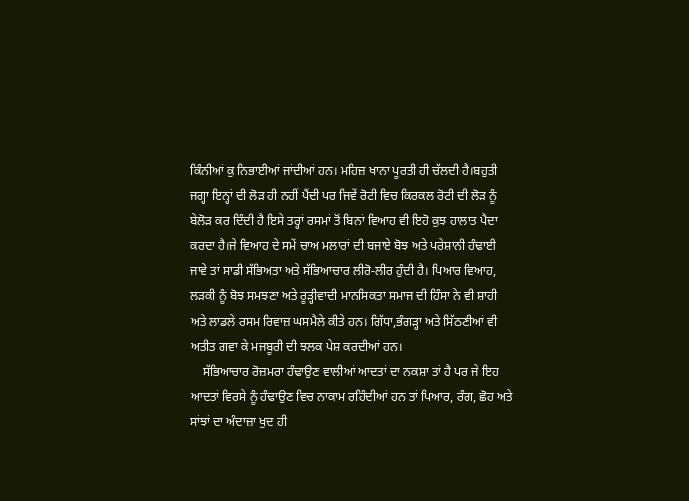ਕਿੰਨੀਆਂ ਕੁ ਨਿਭਾਈਆਂ ਜਾਂਦੀਆਂ ਹਨ। ਮਹਿਜ਼ ਖਾਨਾ ਪੂਰਤੀ ਹੀ ਚੱਲਦੀ ਹੈ।ਬਹੁਤੀ ਜਗ੍ਹਾ ਇਨ੍ਹਾਂ ਦੀ ਲੋੜ ਹੀ ਨਹੀਂ ਪੈਂਦੀ ਪਰ ਜਿਵੇਂ ਰੋਟੀ ਵਿਚ ਕਿਰਕਲ ਰੋਟੀ ਦੀ ਲੋੜ ਨੂੰ ਬੇਲੋੜ ਕਰ ਦਿੰਦੀ ਹੈ ਇਸੇ ਤਰ੍ਹਾਂ ਰਸਮਾਂ ਤੋਂ ਬਿਨਾਂ ਵਿਆਹ ਵੀ ਇਹੋ ਕੁਝ ਹਾਲਾਤ ਪੈਦਾ ਕਰਦਾ ਹੈ।ਜੇ ਵਿਆਹ ਦੇ ਸਮੇਂ ਚਾਅ ਮਲਾਰਾਂ ਦੀ ਬਜਾਏ ਬੋਝ ਅਤੇ ਪਰੇਸ਼ਾਨੀ ਹੰਢਾਈ ਜਾਵੇ ਤਾਂ ਸਾਡੀ ਸੱਭਿਅਤਾ ਅਤੇ ਸੱਭਿਆਚਾਰ ਲੀਰੋ-ਲੀਰ ਹੁੰਦੀ ਹੈ। ਪਿਆਰ ਵਿਆਹ, ਲੜਕੀ ਨੂੰ ਬੋਝ ਸਮਝਣਾ ਅਤੇ ਰੂੜ੍ਹੀਵਾਦੀ ਮਾਨਸਿਕਤਾ ਸਮਾਜ ਦੀ ਹਿੰਸਾ ਨੇ ਵੀ ਸ਼ਾਹੀ ਅਤੇ ਲਾਡਲੇ ਰਸਮ ਰਿਵਾਜ਼ ਘਸਮੈਲੇ ਕੀਤੇ ਹਨ। ਗਿੱਧਾ,ਭੰਗੜ੍ਹਾ ਅਤੇ ਸਿੱਠਣੀਆਂ ਵੀ ਅਤੀਤ ਗਵਾ ਕੇ ਮਜਬੂਰੀ ਦੀ ਝਲਕ ਪੇਸ਼ ਕਰਦੀਆਂ ਹਨ।
    ਸੱਭਿਆਚਾਰ ਰੋਜ਼ਮਰਾ ਹੰਢਾਉਣ ਵਾਲੀਆਂ ਆਦਤਾਂ ਦਾ ਨਕਸ਼ਾ ਤਾਂ ਹੈ ਪਰ ਜੇ ਇਹ ਆਦਤਾਂ ਵਿਰਸੇ ਨੂੰ ਹੰਢਾਉਣ ਵਿਚ ਨਾਕਾਮ ਰਹਿੰਦੀਆਂ ਹਨ ਤਾਂ ਪਿਆਰ, ਰੰਗ, ਛੋਹ ਅਤੇ ਸਾਂਝਾਂ ਦਾ ਅੰਦਾਜ਼ਾ ਖੁਦ ਹੀ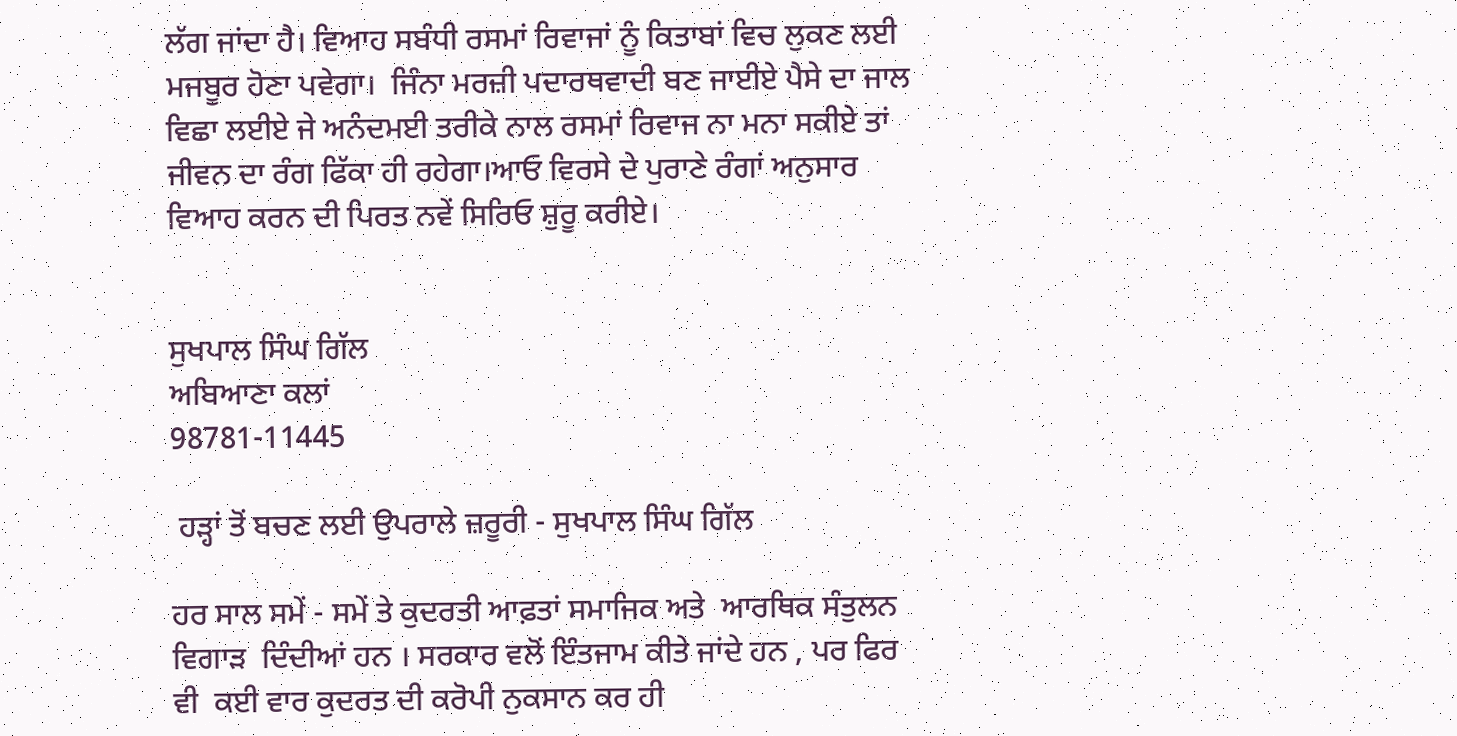ਲੱਗ ਜਾਂਦਾ ਹੈ। ਵਿਆਹ ਸਬੰਧੀ ਰਸਮਾਂ ਰਿਵਾਜਾਂ ਨੂੰ ਕਿਤਾਬਾਂ ਵਿਚ ਲੁਕਣ ਲਈ ਮਜਬੂਰ ਹੋਣਾ ਪਵੇਗਾ।  ਜਿੰਨਾ ਮਰਜ਼ੀ ਪਦਾਰਥਵਾਦੀ ਬਣ ਜਾਈਏ ਪੈਸੇ ਦਾ ਜਾਲ ਵਿਛਾ ਲਈਏ ਜੇ ਅਨੰਦਮਈ ਤਰੀਕੇ ਨਾਲ ਰਸਮਾਂ ਰਿਵਾਜ ਨਾ ਮਨਾ ਸਕੀਏ ਤਾਂ ਜੀਵਨ ਦਾ ਰੰਗ ਫਿੱਕਾ ਹੀ ਰਹੇਗਾ।ਆਓ ਵਿਰਸੇ ਦੇ ਪੁਰਾਣੇ ਰੰਗਾਂ ਅਨੁਸਾਰ ਵਿਆਹ ਕਰਨ ਦੀ ਪਿਰਤ ਨਵੇਂ ਸਿਰਿਓ ਸ਼ੁਰੂ ਕਰੀਏ।


ਸੁਖਪਾਲ ਸਿੰਘ ਗਿੱਲ
ਅਬਿਆਣਾ ਕਲਾਂ
98781-11445

 ਹੜ੍ਹਾਂ ਤੋਂ ਬਚਣ ਲਈ ਉਪਰਾਲੇ ਜ਼ਰੂਰੀ - ਸੁਖਪਾਲ ਸਿੰਘ ਗਿੱਲ

ਹਰ ਸਾਲ ਸਮੇਂ - ਸਮੇਂ ਤੇ ਕੁਦਰਤੀ ਆਫ਼ਤਾਂ ਸਮਾਜਿਕ ਅਤੇ  ਆਰਥਿਕ ਸੰਤੁਲਨ ਵਿਗਾੜ  ਦਿੰਦੀਆਂ ਹਨ । ਸਰਕਾਰ ਵਲੋਂ ਇੰਤਜਾਮ ਕੀਤੇ ਜਾਂਦੇ ਹਨ , ਪਰ ਫਿਰ ਵੀ  ਕਈ ਵਾਰ ਕੁਦਰਤ ਦੀ ਕਰੋਪੀ ਨੁਕਸਾਨ ਕਰ ਹੀ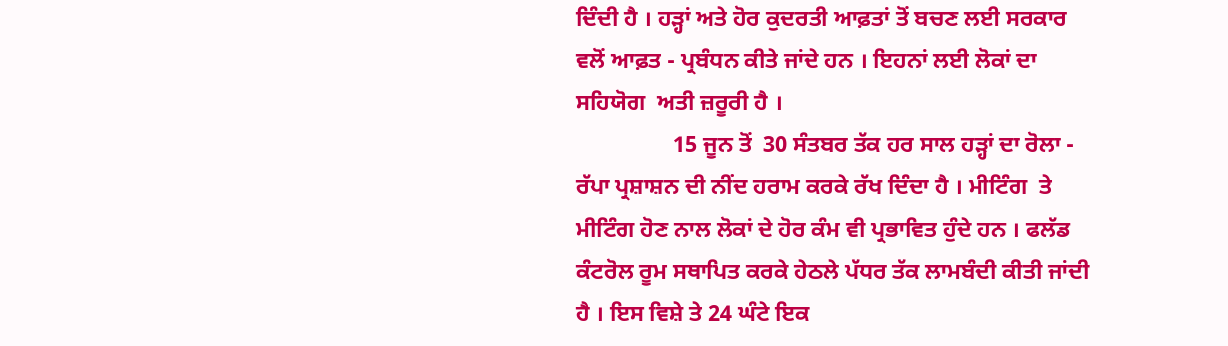ਦਿੰਦੀ ਹੈ । ਹੜ੍ਹਾਂ ਅਤੇ ਹੋਰ ਕੁਦਰਤੀ ਆਫ਼ਤਾਂ ਤੋਂ ਬਚਣ ਲਈ ਸਰਕਾਰ ਵਲੋਂ ਆਫ਼ਤ - ਪ੍ਰਬੰਧਨ ਕੀਤੇ ਜਾਂਦੇ ਹਨ । ਇਹਨਾਂ ਲਈ ਲੋਕਾਂ ਦਾ ਸਹਿਯੋਗ  ਅਤੀ ਜ਼ਰੂਰੀ ਹੈ ।
                 15 ਜੂਨ ਤੋਂ  30 ਸੰਤਬਰ ਤੱਕ ਹਰ ਸਾਲ ਹੜ੍ਹਾਂ ਦਾ ਰੋਲਾ - ਰੱਪਾ ਪ੍ਰਸ਼ਾਸ਼ਨ ਦੀ ਨੀਂਦ ਹਰਾਮ ਕਰਕੇ ਰੱਖ ਦਿੰਦਾ ਹੈ । ਮੀਟਿੰਗ  ਤੇ ਮੀਟਿੰਗ ਹੋਣ ਨਾਲ ਲੋਕਾਂ ਦੇ ਹੋਰ ਕੰਮ ਵੀ ਪ੍ਰਭਾਵਿਤ ਹੁੰਦੇ ਹਨ । ਫਲੱਡ ਕੰਟਰੋਲ ਰੂਮ ਸਥਾਪਿਤ ਕਰਕੇ ਹੇਠਲੇ ਪੱਧਰ ਤੱਕ ਲਾਮਬੰਦੀ ਕੀਤੀ ਜਾਂਦੀ ਹੈ । ਇਸ ਵਿਸ਼ੇ ਤੇ 24 ਘੰਟੇ ਇਕ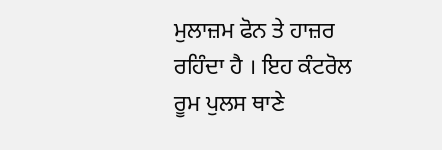ਮੁਲਾਜ਼ਮ ਫੋਨ ਤੇ ਹਾਜ਼ਰ ਰਹਿੰਦਾ ਹੈ । ਇਹ ਕੰਟਰੋਲ ਰੂਮ ਪੁਲਸ ਥਾਣੇ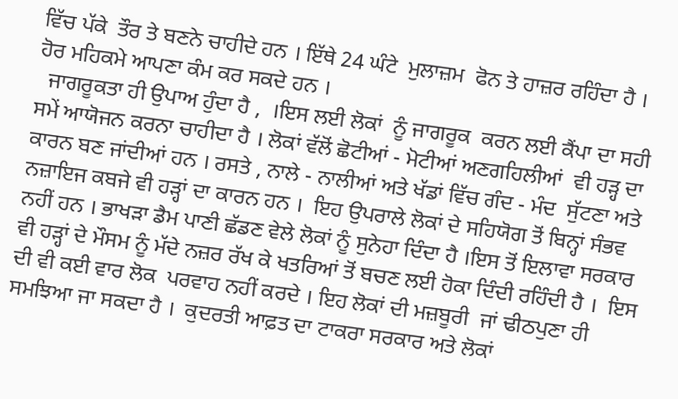ਵਿੱਚ ਪੱਕੇ  ਤੌਰ ਤੇ ਬਣਨੇ ਚਾਹੀਦੇ ਹਨ । ਇੱਥੇ 24 ਘੰਟੇ  ਮੁਲਾਜ਼ਮ  ਫੋਨ ਤੇ ਹਾਜ਼ਰ ਰਹਿੰਦਾ ਹੈ । ਹੋਰ ਮਹਿਕਮੇ ਆਪਣਾ ਕੰਮ ਕਰ ਸਕਦੇ ਹਨ ।
  ਜਾਗਰੂਕਤਾ ਹੀ ਉਪਾਅ ਹੁੰਦਾ ਹੈ ,  ।ਇਸ ਲਈ ਲੋਕਾਂ  ਨੂੰ ਜਾਗਰੂਕ  ਕਰਨ ਲਈ ਕੈਂਪਾ ਦਾ ਸਹੀ ਸਮੇਂ ਆਯੋਜਨ ਕਰਨਾ ਚਾਹੀਦਾ ਹੈ । ਲੋਕਾਂ ਵੱਲੋਂ ਛੋਟੀਆਂ - ਮੋਟੀਆਂ ਅਣਗਹਿਲੀਆਂ  ਵੀ ਹੜ੍ਹ ਦਾ ਕਾਰਨ ਬਣ ਜਾਂਦੀਆਂ ਹਨ । ਰਸਤੇ , ਨਾਲੇ - ਨਾਲੀਆਂ ਅਤੇ ਖੱਡਾਂ ਵਿੱਚ ਗੰਦ - ਮੰਦ  ਸੁੱਟਣਾ ਅਤੇ ਨਜ਼ਾਇਜ ਕਬਜੇ ਵੀ ਹੜ੍ਹਾਂ ਦਾ ਕਾਰਨ ਹਨ ।  ਇਹ ਉਪਰਾਲੇ ਲੋਕਾਂ ਦੇ ਸਹਿਯੋਗ ਤੋਂ ਬਿਨ੍ਹਾਂ ਸੰਭਵ ਨਹੀਂ ਹਨ । ਭਾਖੜਾ ਡੈਮ ਪਾਣੀ ਛੱਡਣ ਵੇਲੇ ਲੋਕਾਂ ਨੂੰ ਸੁਨੇਹਾ ਦਿੰਦਾ ਹੈ ।ਇਸ ਤੋਂ ਇਲਾਵਾ ਸਰਕਾਰ ਵੀ ਹੜ੍ਹਾਂ ਦੇ ਮੌਸਮ ਨੂੰ ਮੱਦੇ ਨਜ਼ਰ ਰੱਖ ਕੇ ਖਤਰਿਆਂ ਤੋਂ ਬਚਣ ਲਈ ਹੋਕਾ ਦਿੰਦੀ ਰਹਿੰਦੀ ਹੈ ।  ਇਸ ਦੀ ਵੀ ਕਈ ਵਾਰ ਲੋਕ  ਪਰਵਾਹ ਨਹੀਂ ਕਰਦੇ । ਇਹ ਲੋਕਾਂ ਦੀ ਮਜ਼ਬੂਰੀ  ਜਾਂ ਢੀਠਪੁਣਾ ਹੀ ਸਮਝਿਆ ਜਾ ਸਕਦਾ ਹੈ ।  ਕੁਦਰਤੀ ਆਫ਼ਤ ਦਾ ਟਾਕਰਾ ਸਰਕਾਰ ਅਤੇ ਲੋਕਾਂ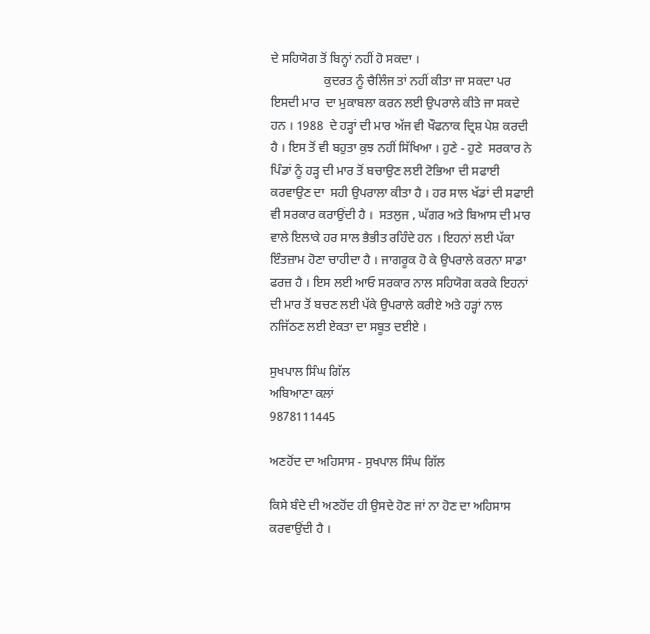ਦੇ ਸਹਿਯੋਗ ਤੋਂ ਬਿਨ੍ਹਾਂ ਨਹੀਂ ਹੋ ਸਕਦਾ ।
                 ਕੁਦਰਤ ਨੂੰ ਚੈਲਿੰਜ ਤਾਂ ਨਹੀਂ ਕੀਤਾ ਜਾ ਸਕਦਾ ਪਰ ਇਸਦੀ ਮਾਰ  ਦਾ ਮੁਕਾਬਲਾ ਕਰਨ ਲਈ ਉਪਰਾਲੇ ਕੀਤੇ ਜਾ ਸਕਦੇ ਹਨ । 1988  ਦੇ ਹੜ੍ਹਾਂ ਦੀ ਮਾਰ ਅੱਜ ਵੀ ਖੌਫਨਾਕ ਦ੍ਰਿਸ਼ ਪੇਸ਼ ਕਰਦੀ ਹੈ । ਇਸ ਤੋਂ ਵੀ ਬਹੁਤਾ ਕੁਝ ਨਹੀਂ ਸਿੱਖਿਆ । ਹੁਣੇ - ਹੁਣੇ  ਸਰਕਾਰ ਨੇ ਪਿੰਡਾਂ ਨੂੰ ਹੜ੍ਹ ਦੀ ਮਾਰ ਤੋਂ ਬਚਾਉਣ ਲਈ ਟੋਭਿਆ ਦੀ ਸਫਾਈ  ਕਰਵਾਉਣ ਦਾ  ਸਹੀ ਉਪਰਾਲਾ ਕੀਤਾ ਹੈ । ਹਰ ਸਾਲ ਖੱਡਾਂ ਦੀ ਸਫਾਈ ਵੀ ਸਰਕਾਰ ਕਰਾਉਂਦੀ ਹੈ ।  ਸਤਲੁਜ , ਘੱਗਰ ਅਤੇ ਬਿਆਸ ਦੀ ਮਾਰ ਵਾਲੇ ਇਲਾਕੇ ਹਰ ਸਾਲ ਭੈਭੀਤ ਰਹਿੰਦੇ ਹਨ । ਇਹਨਾਂ ਲਈ ਪੱਕਾ ਇੰਤਜ਼ਾਮ ਹੋਣਾ ਚਾਹੀਦਾ ਹੈ । ਜਾਗਰੂਕ ਹੋ ਕੇ ਉਪਰਾਲੇ ਕਰਨਾ ਸਾਡਾ ਫਰਜ਼ ਹੈ । ਇਸ ਲਈ ਆਓ ਸਰਕਾਰ ਨਾਲ ਸਹਿਯੋਗ ਕਰਕੇ ਇਹਨਾਂ ਦੀ ਮਾਰ ਤੋਂ ਬਚਣ ਲਈ ਪੱਕੇ ਉਪਰਾਲੇ ਕਰੀਏ ਅਤੇ ਹੜ੍ਹਾਂ ਨਾਲ ਨਜਿੱਠਣ ਲਈ ਏਕਤਾ ਦਾ ਸਬੂਤ ਦਈਏ ।

ਸੁਖਪਾਲ ਸਿੰਘ ਗਿੱਲ
ਅਬਿਆਣਾ ਕਲਾਂ
9878111445

ਅਣਹੋਂਦ ਦਾ ਅਹਿਸਾਸ - ਸੁਖਪਾਲ ਸਿੰਘ ਗਿੱਲ

ਕਿਸੇ ਬੰਦੇ ਦੀ ਅਣਹੋਂਦ ਹੀ ਉਸਦੇ ਹੋਣ ਜਾਂ ਨਾ ਹੋਣ ਦਾ ਅਹਿਸਾਸ ਕਰਵਾਉਂਦੀ ਹੈ ।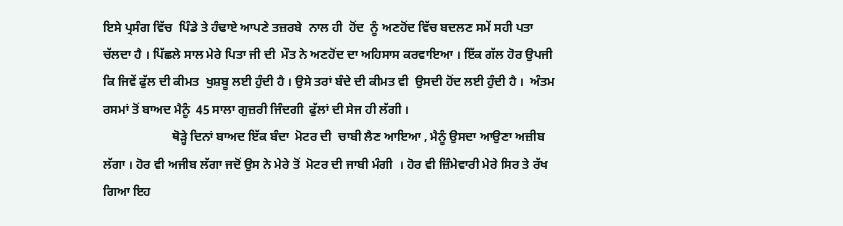ਇਸੇ ਪ੍ਰਸੰਗ ਵਿੱਚ  ਪਿੰਡੇ ਤੇ ਹੰਢਾਏ ਆਪਣੇ ਤਜ਼ਰਬੇ  ਨਾਲ ਹੀ  ਹੋਂਦ  ਨੂੰ ਅਣਹੋਂਦ ਵਿੱਚ ਬਦਲਣ ਸਮੇਂ ਸਹੀ ਪਤਾ ਚੱਲਦਾ ਹੈ । ਪਿੱਛਲੇ ਸਾਲ ਮੇਰੇ ਪਿਤਾ ਜੀ ਦੀ  ਮੌਤ ਨੇ ਅਣਹੋਂਦ ਦਾ ਅਹਿਸਾਸ ਕਰਵਾਇਆ । ਇੱਕ ਗੱਲ ਹੋਰ ਉਪਜੀ ਕਿ ਜਿਵੇਂ ਫੁੱਲ ਦੀ ਕੀਮਤ  ਖੁਸ਼ਬੂ ਲਈ ਹੁੰਦੀ ਹੈ । ਉਸੇ ਤਰਾਂ ਬੰਦੇ ਦੀ ਕੀਮਤ ਵੀ  ਉਸਦੀ ਹੋਂਦ ਲਈ ਹੁੰਦੀ ਹੈ ।  ਅੰਤਮ ਰਸਮਾਂ ਤੋਂ ਬਾਅਦ ਮੈਨੂੰ  45 ਸਾਲਾ ਗੁਜ਼ਰੀ ਜਿੰਦਗੀ  ਫੁੱਲਾਂ ਦੀ ਸੇਜ ਹੀ ਲੱਗੀ ।
                      ਥੋੜ੍ਹੇ ਦਿਨਾਂ ਬਾਅਦ ਇੱਕ ਬੰਦਾ  ਮੋਟਰ ਦੀ  ਚਾਬੀ ਲੈਣ ਆਇਆ , ਮੈਨੂੰ ਉਸਦਾ ਆਉਣਾ ਅਜ਼ੀਬ ਲੱਗਾ । ਹੋਰ ਵੀ ਅਜੀਬ ਲੱਗਾ ਜਦੋਂ ਉਸ ਨੇ ਮੇਰੇ ਤੋਂ  ਮੋਟਰ ਦੀ ਜਾਬੀ ਮੰਗੀ  । ਹੋਰ ਵੀ ਜ਼ਿੰਮੇਵਾਰੀ ਮੇਰੇ ਸਿਰ ਤੇ ਰੱਖ ਗਿਆ ਇਹ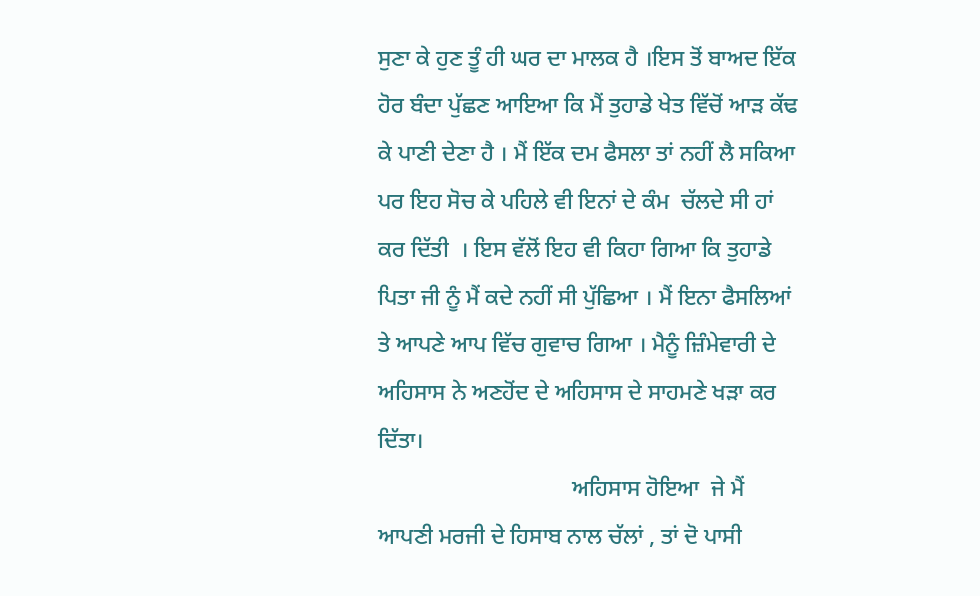ਸੁਣਾ ਕੇ ਹੁਣ ਤੂੰ ਹੀ ਘਰ ਦਾ ਮਾਲਕ ਹੈ ।ਇਸ ਤੋਂ ਬਾਅਦ ਇੱਕ ਹੋਰ ਬੰਦਾ ਪੁੱਛਣ ਆਇਆ ਕਿ ਮੈਂ ਤੁਹਾਡੇ ਖੇਤ ਵਿੱਚੋਂ ਆੜ ਕੱਢ ਕੇ ਪਾਣੀ ਦੇਣਾ ਹੈ । ਮੈਂ ਇੱਕ ਦਮ ਫੈਸਲਾ ਤਾਂ ਨਹੀਂ ਲੈ ਸਕਿਆ ਪਰ ਇਹ ਸੋਚ ਕੇ ਪਹਿਲੇ ਵੀ ਇਨਾਂ ਦੇ ਕੰਮ  ਚੱਲਦੇ ਸੀ ਹਾਂ ਕਰ ਦਿੱਤੀ  । ਇਸ ਵੱਲੋਂ ਇਹ ਵੀ ਕਿਹਾ ਗਿਆ ਕਿ ਤੁਹਾਡੇ ਪਿਤਾ ਜੀ ਨੂੰ ਮੈਂ ਕਦੇ ਨਹੀਂ ਸੀ ਪੁੱਛਿਆ । ਮੈਂ ਇਨਾ ਫੈਸਲਿਆਂ ਤੇ ਆਪਣੇ ਆਪ ਵਿੱਚ ਗੁਵਾਚ ਗਿਆ । ਮੈਨੂੰ ਜ਼ਿੰਮੇਵਾਰੀ ਦੇ ਅਹਿਸਾਸ ਨੇ ਅਣਹੋਂਦ ਦੇ ਅਹਿਸਾਸ ਦੇ ਸਾਹਮਣੇ ਖੜਾ ਕਰ ਦਿੱਤਾ।
                                  ਅਹਿਸਾਸ ਹੋਇਆ  ਜੇ ਮੈਂ ਆਪਣੀ ਮਰਜੀ ਦੇ ਹਿਸਾਬ ਨਾਲ ਚੱਲਾਂ , ਤਾਂ ਦੋ ਪਾਸੀ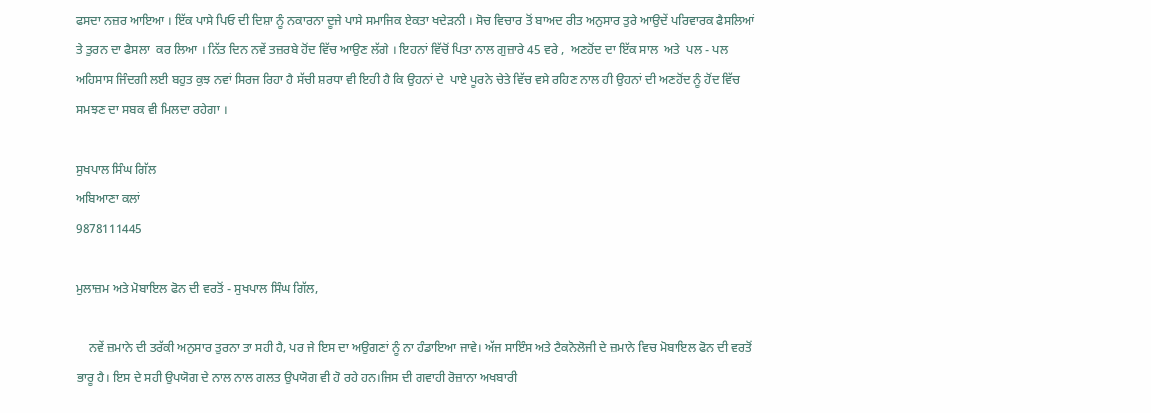ਫਸਦਾ ਨਜ਼ਰ ਆਇਆ । ਇੱਕ ਪਾਸੇ ਪਿਓ ਦੀ ਦਿਸ਼ਾ ਨੂੰ ਨਕਾਰਨਾ ਦੂਜੇ ਪਾਸੇ ਸਮਾਜਿਕ ਏਕਤਾ ਖਦੇੜਨੀ । ਸੋਚ ਵਿਚਾਰ ਤੋਂ ਬਾਅਦ ਰੀਤ ਅਨੁਸਾਰ ਤੁਰੇ ਆਉਦੇਂ ਪਰਿਵਾਰਕ ਫੈਸਲਿਆਂ ਤੇ ਤੁਰਨ ਦਾ ਫੈਸਲਾ  ਕਰ ਲਿਆ । ਨਿੱਤ ਦਿਨ ਨਵੇਂ ਤਜ਼ਰਬੇ ਹੋਂਦ ਵਿੱਚ ਆਉਣ ਲੱਗੇ । ਇਹਨਾਂ ਵਿੱਚੋਂ ਪਿਤਾ ਨਾਲ ਗੁਜ਼ਾਰੇ 45 ਵਰੇ ,  ਅਣਹੋਂਦ ਦਾ ਇੱਕ ਸਾਲ  ਅਤੇ  ਪਲ - ਪਲ ਅਹਿਸਾਸ ਜਿੰਦਗੀ ਲਈ ਬਹੁਤ ਕੁਝ ਨਵਾਂ ਸਿਰਜ ਰਿਹਾ ਹੈ ਸੱਚੀ ਸ਼ਰਧਾ ਵੀ ਇਹੀ ਹੈ ਕਿ ਉਹਨਾਂ ਦੇ  ਪਾਏ ਪੂਰਨੇ ਚੇਤੇ ਵਿੱਚ ਵਸੇ ਰਹਿਣ ਨਾਲ ਹੀ ਉਹਨਾਂ ਦੀ ਅਣਹੋਂਦ ਨੂੰ ਹੋਂਦ ਵਿੱਚ ਸਮਝਣ ਦਾ ਸਬਕ ਵੀ ਮਿਲਦਾ ਰਹੇਗਾ ।

ਸੁਖਪਾਲ ਸਿੰਘ ਗਿੱਲ
ਅਬਿਆਣਾ ਕਲਾਂ
9878111445

ਮੁਲਾਜ਼ਮ ਅਤੇ ਮੋਬਾਇਲ ਫੋਨ ਦੀ ਵਰਤੋਂ - ਸੁਖਪਾਲ ਸਿੰਘ ਗਿੱਲ,

    ਨਵੇਂ ਜ਼ਮਾਨੇ ਦੀ ਤਰੱਕੀ ਅਨੁਸਾਰ ਤੁਰਨਾ ਤਾ ਸਹੀ ਹੈ, ਪਰ ਜੇ ਇਸ ਦਾ ਅਉਗਣਾਂ ਨੂੰ ਨਾ ਹੰਡਾਇਆ ਜਾਵੇ। ਅੱਜ ਸਾਇੰਸ ਅਤੇ ਟੈਕਨੋਲੋਜੀ ਦੇ ਜ਼ਮਾਨੇ ਵਿਚ ਮੋਬਾਇਲ ਫੋਨ ਦੀ ਵਰਤੋਂ ਭਾਰੂ ਹੈ। ਇਸ ਦੇ ਸਹੀ ਉਪਯੋਗ ਦੇ ਨਾਲ ਨਾਲ ਗਲਤ ਉਪਯੋਗ ਵੀ ਹੋ ਰਹੇ ਹਨ।ਜਿਸ ਦੀ ਗਵਾਹੀ ਰੋਜ਼ਾਨਾ ਅਖਬਾਰੀ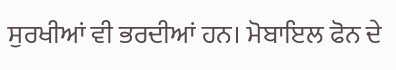ਸੁਰਖੀਆਂ ਵੀ ਭਰਦੀਆਂ ਹਨ। ਮੋਬਾਇਲ ਫੋਨ ਦੇ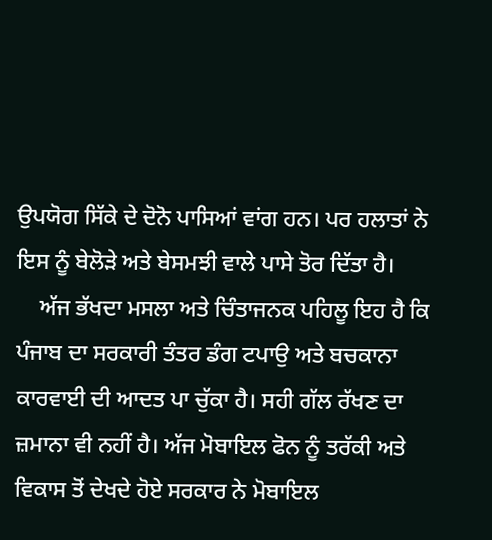ਉਪਯੋਗ ਸਿੱਕੇ ਦੇ ਦੋਨੋ ਪਾਸਿਆਂ ਵਾਂਗ ਹਨ। ਪਰ ਹਲਾਤਾਂ ਨੇ ਇਸ ਨੂੰ ਬੇਲੋੜੇ ਅਤੇ ਬੇਸਮਝੀ ਵਾਲੇ ਪਾਸੇ ਤੋਰ ਦਿੱਤਾ ਹੈ।
    ਅੱਜ ਭੱਖਦਾ ਮਸਲਾ ਅਤੇ ਚਿੰਤਾਜਨਕ ਪਹਿਲੂ ਇਹ ਹੈ ਕਿ ਪੰਜਾਬ ਦਾ ਸਰਕਾਰੀ ਤੰਤਰ ਡੰਗ ਟਪਾਉ ਅਤੇ ਬਚਕਾਨਾ ਕਾਰਵਾਈ ਦੀ ਆਦਤ ਪਾ ਚੁੱਕਾ ਹੈ। ਸਹੀ ਗੱਲ ਰੱਖਣ ਦਾ ਜ਼ਮਾਨਾ ਵੀ ਨਹੀਂ ਹੈ। ਅੱਜ ਮੋਬਾਇਲ ਫੋਨ ਨੂੰ ਤਰੱਕੀ ਅਤੇ ਵਿਕਾਸ ਤੋਂ ਦੇਖਦੇ ਹੋਏ ਸਰਕਾਰ ਨੇ ਮੋਬਾਇਲ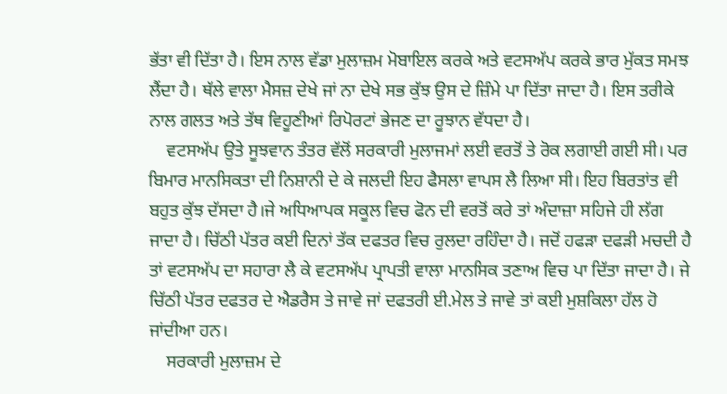ਭੱਤਾ ਵੀ ਦਿੱਤਾ ਹੈ। ਇਸ ਨਾਲ ਵੱਡਾ ਮੁਲਾਜ਼ਮ ਮੋਬਾਇਲ ਕਰਕੇ ਅਤੇ ਵਟਸਅੱਪ ਕਰਕੇ ਭਾਰ ਮੁੱਕਤ ਸਮਝ ਲੈਂਦਾ ਹੈ। ਥੱਲੇ ਵਾਲਾ ਮੈਸਜ਼ ਦੇਖੇ ਜਾਂ ਨਾ ਦੇਖੇ ਸਭ ਕੁੱਝ ਉਸ ਦੇ ਜ਼ਿੰਮੇ ਪਾ ਦਿੱਤਾ ਜਾਦਾ ਹੈ। ਇਸ ਤਰੀਕੇ ਨਾਲ ਗਲਤ ਅਤੇ ਤੱਥ ਵਿਹੂਣੀਆਂ ਰਿਪੋਰਟਾਂ ਭੇਜਣ ਦਾ ਰੂਝਾਨ ਵੱਧਦਾ ਹੈ।
    ਵਟਸਅੱਪ ਉਤੇ ਸੂਝਵਾਨ ਤੰਤਰ ਵੱਲੋਂ ਸਰਕਾਰੀ ਮੁਲਾਜਮਾਂ ਲਈ ਵਰਤੋਂ ਤੇ ਰੋਕ ਲਗਾਈ ਗਈ ਸੀ। ਪਰ ਬਿਮਾਰ ਮਾਨਸਿਕਤਾ ਦੀ ਨਿਸ਼ਾਨੀ ਦੇ ਕੇ ਜਲਦੀ ਇਹ ਫੈਸਲਾ ਵਾਪਸ ਲੈ ਲਿਆ ਸੀ। ਇਹ ਬਿਰਤਾਂਤ ਵੀ ਬਹੁਤ ਕੁੱਝ ਦੱਸਦਾ ਹੈ।ਜੇ ਅਧਿਆਪਕ ਸਕੂਲ ਵਿਚ ਫੋਨ ਦੀ ਵਰਤੋਂ ਕਰੇ ਤਾਂ ਅੰਦਾਜ਼ਾ ਸਹਿਜੇ ਹੀ ਲੱਗ ਜਾਦਾ ਹੈ। ਚਿੱਠੀ ਪੱਤਰ ਕਈ ਦਿਨਾਂ ਤੱਕ ਦਫਤਰ ਵਿਚ ਰੁਲਦਾ ਰਹਿੰਦਾ ਹੈ। ਜਦੋਂ ਹਫੜਾ ਦਫੜੀ ਮਚਦੀ ਹੈ ਤਾਂ ਵਟਸਅੱਪ ਦਾ ਸਹਾਰਾ ਲੈ ਕੇ ਵਟਸਅੱਪ ਪ੍ਰਾਪਤੀ ਵਾਲਾ ਮਾਨਸਿਕ ਤਣਾਅ ਵਿਚ ਪਾ ਦਿੱਤਾ ਜਾਦਾ ਹੈ। ਜੇ ਚਿੱਠੀ ਪੱਤਰ ਦਫਤਰ ਦੇ ਐਡਰੈਸ ਤੇ ਜਾਵੇ ਜਾਂ ਦਫਤਰੀ ਈ.ਮੇਲ ਤੇ ਜਾਵੇ ਤਾਂ ਕਈ ਮੁਸ਼ਕਿਲਾ ਹੱਲ ਹੋ ਜਾਂਦੀਆ ਹਨ।
    ਸਰਕਾਰੀ ਮੁਲਾਜ਼ਮ ਦੇ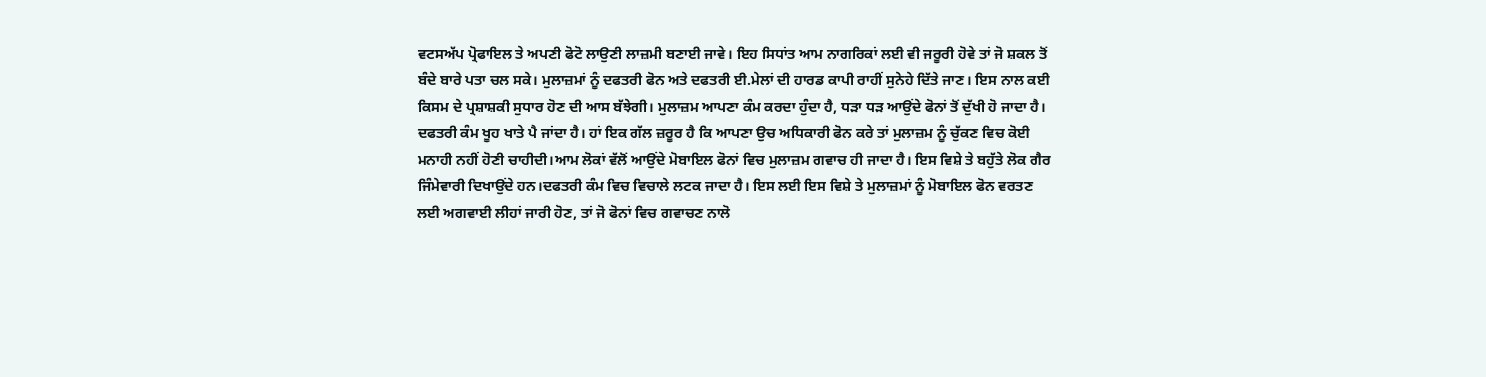ਵਟਸਅੱਪ ਪ੍ਰੋਫਾਇਲ ਤੇ ਅਪਣੀ ਫੋਟੋ ਲਾਉਣੀ ਲਾਜ਼ਮੀ ਬਣਾਈ ਜਾਵੇ। ਇਹ ਸਿਧਾਂਤ ਆਮ ਨਾਗਰਿਕਾਂ ਲਈ ਵੀ ਜਰੂਰੀ ਹੋਵੇ ਤਾਂ ਜੋ ਸ਼ਕਲ ਤੋਂ ਬੰਦੇ ਬਾਰੇ ਪਤਾ ਚਲ ਸਕੇ। ਮੁਲਾਜ਼ਮਾਂ ਨੂੰ ਦਫਤਰੀ ਫੋਨ ਅਤੇ ਦਫਤਰੀ ਈ.ਮੇਲਾਂ ਦੀ ਹਾਰਡ ਕਾਪੀ ਰਾਹੀਂ ਸੁਨੇਹੇ ਦਿੱਤੇ ਜਾਣ। ਇਸ ਨਾਲ ਕਈ ਕਿਸਮ ਦੇ ਪ੍ਰਸ਼ਾਸ਼ਕੀ ਸੁਧਾਰ ਹੋਣ ਦੀ ਆਸ ਬੱਝੇਗੀ। ਮੁਲਾਜ਼ਮ ਆਪਣਾ ਕੰਮ ਕਰਦਾ ਹੁੰਦਾ ਹੈ, ਧੜਾ ਧੜ ਆਉਂਦੇ ਫੋਨਾਂ ਤੋਂ ਦੁੱਖੀ ਹੋ ਜਾਦਾ ਹੈ। ਦਫਤਰੀ ਕੰਮ ਖੂਹ ਖਾਤੇ ਪੈ ਜਾਂਦਾ ਹੈ। ਹਾਂ ਇਕ ਗੱਲ ਜ਼ਰੂਰ ਹੈ ਕਿ ਆਪਣਾ ਉਚ ਅਧਿਕਾਰੀ ਫੋਨ ਕਰੇ ਤਾਂ ਮੁਲਾਜ਼ਮ ਨੂੰ ਚੁੱਕਣ ਵਿਚ ਕੋਈ ਮਨਾਹੀ ਨਹੀਂ ਹੋਣੀ ਚਾਹੀਦੀ।ਆਮ ਲੋਕਾਂ ਵੱਲੋਂ ਆਉਂਦੇ ਮੋਬਾਇਲ ਫੋਨਾਂ ਵਿਚ ਮੁਲਾਜ਼ਮ ਗਵਾਚ ਹੀ ਜਾਦਾ ਹੈ। ਇਸ ਵਿਸ਼ੇ ਤੇ ਬਹੁੱਤੇ ਲੋਕ ਗੈਰ ਜਿੰਮੇਵਾਰੀ ਦਿਖਾਉਂਦੇ ਹਨ।ਦਫਤਰੀ ਕੰਮ ਵਿਚ ਵਿਚਾਲੇ ਲਟਕ ਜਾਦਾ ਹੈ। ਇਸ ਲਈ ਇਸ ਵਿਸ਼ੇ ਤੇ ਮੁਲਾਜ਼ਮਾਂ ਨੂੰ ਮੋਬਾਇਲ ਫੋਨ ਵਰਤਣ ਲਈ ਅਗਵਾਈ ਲੀਹਾਂ ਜਾਰੀ ਹੋਣ, ਤਾਂ ਜੋ ਫੋਨਾਂ ਵਿਚ ਗਵਾਚਣ ਨਾਲੋ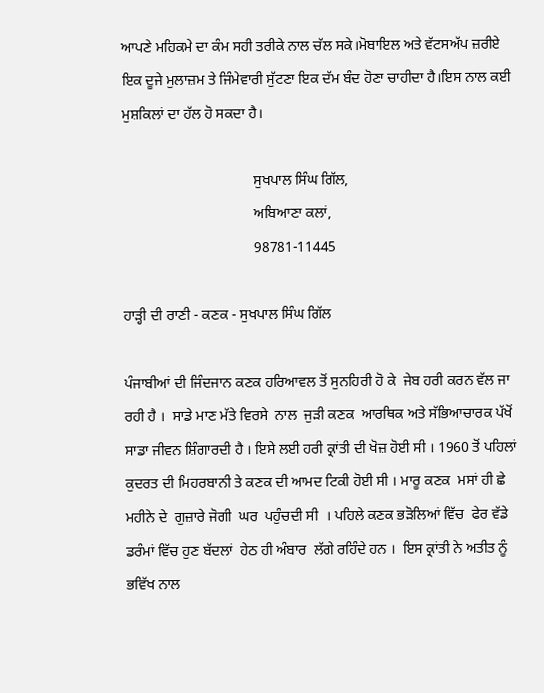ਆਪਣੇ ਮਹਿਕਮੇ ਦਾ ਕੰਮ ਸਹੀ ਤਰੀਕੇ ਨਾਲ ਚੱਲ ਸਕੇ।ਮੋਬਾਇਲ ਅਤੇ ਵੱਟਸਅੱਪ ਜ਼ਰੀਏ ਇਕ ਦੂਜੇ ਮੁਲਾਜ਼ਮ ਤੇ ਜਿੰਮੇਵਾਰੀ ਸੁੱਟਣਾ ਇਕ ਦੱਮ ਬੰਦ ਹੋਣਾ ਚਾਹੀਦਾ ਹੈ।ਇਸ ਨਾਲ ਕਈ ਮੁਸ਼ਕਿਲਾਂ ਦਾ ਹੱਲ ਹੋ ਸਕਦਾ ਹੈ।

                                    ਸੁਖਪਾਲ ਸਿੰਘ ਗਿੱਲ,
                                    ਅਬਿਆਣਾ ਕਲਾਂ,
                                    98781-11445

ਹਾੜ੍ਹੀ ਦੀ ਰਾਣੀ - ਕਣਕ - ਸੁਖਪਾਲ ਸਿੰਘ ਗਿੱਲ

ਪੰਜਾਬੀਆਂ ਦੀ ਜਿੰਦਜਾਨ ਕਣਕ ਹਰਿਆਵਲ ਤੋਂ ਸੁਨਹਿਰੀ ਹੋ ਕੇ  ਜੇਬ ਹਰੀ ਕਰਨ ਵੱਲ ਜਾ ਰਹੀ ਹੈ ।  ਸਾਡੇ ਮਾਣ ਮੱਤੇ ਵਿਰਸੇ  ਨਾਲ  ਜੁੜੀ ਕਣਕ  ਆਰਥਿਕ ਅਤੇ ਸੱਭਿਆਚਾਰਕ ਪੱਖੋਂ ਸਾਡਾ ਜੀਵਨ ਸ਼ਿੰਗਾਰਦੀ ਹੈ । ਇਸੇ ਲਈ ਹਰੀ ਕ੍ਰਾਂਤੀ ਦੀ ਖੋਜ਼ ਹੋਈ ਸੀ । 1960 ਤੋਂ ਪਹਿਲਾਂ ਕੁਦਰਤ ਦੀ ਮਿਹਰਬਾਨੀ ਤੇ ਕਣਕ ਦੀ ਆਮਦ ਟਿਕੀ ਹੋਈ ਸੀ । ਮਾਰੂ ਕਣਕ  ਮਸਾਂ ਹੀ ਛੇ ਮਹੀਨੇ ਦੇ  ਗੁਜ਼ਾਰੇ ਜੋਗੀ  ਘਰ  ਪਹੁੰਚਦੀ ਸੀ  । ਪਹਿਲੇ ਕਣਕ ਭੜੋਲਿਆਂ ਵਿੱਚ  ਫੇਰ ਵੱਡੇ ਡਰੰਮਾਂ ਵਿੱਚ ਹੁਣ ਬੱਦਲਾਂ  ਹੇਠ ਹੀ ਅੰਬਾਰ  ਲੱਗੇ ਰਹਿੰਦੇ ਹਨ ।  ਇਸ ਕ੍ਰਾਂਤੀ ਨੇ ਅਤੀਤ ਨੂੰ  ਭਵਿੱਖ ਨਾਲ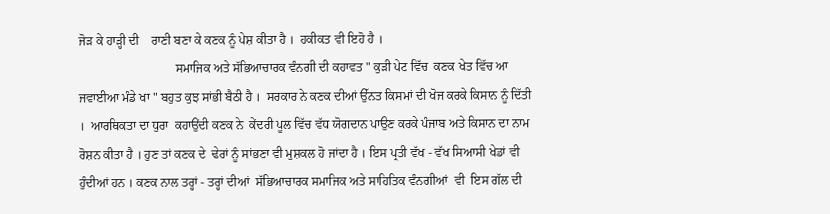ਜੋੜ ਕੇ ਹਾੜ੍ਹੀ ਦੀ    ਰਾਣੀ ਬਣਾ ਕੇ ਕਣਕ ਨੂੰ ਪੇਸ਼ ਕੀਤਾ ਹੈ ।  ਹਕੀਕਤ ਵੀ ਇਹੋ ਹੈ ।
                               ਸਮਾਜਿਕ ਅਤੇ ਸੱਭਿਆਚਾਰਕ ਵੰਨਗੀ ਦੀ ਕਹਾਵਤ " ਕੁੜੀ ਪੇਟ ਵਿੱਚ  ਕਣਕ ਖੇਤ ਵਿੱਚ ਆ ਜਵਾਈਆ ਮੰਡੇ ਖਾ " ਬਹੁਤ ਕੁਝ ਸਾਂਭੀ ਬੈਠੀ ਹੈ ।  ਸਰਕਾਰ ਨੇ ਕਣਕ ਦੀਆਂ ਉੱਨਤ ਕਿਸਮਾਂ ਦੀ ਖੋਜ ਕਰਕੇ ਕਿਸਾਨ ਨੂੰ ਦਿੱਤੀ ।  ਆਰਥਿਕਤਾ ਦਾ ਧੁਰਾ  ਕਹਾਉਂਦੀ ਕਣਕ ਨੇ  ਕੇਂਦਰੀ ਪੂਲ ਵਿੱਚ ਵੱਧ ਯੋਗਦਾਨ ਪਾਉਣ ਕਰਕੇ ਪੰਜਾਬ ਅਤੇ ਕਿਸਾਨ ਦਾ ਨਾਮ ਰੋਸ਼ਨ ਕੀਤਾ ਹੈ । ਹੁਣ ਤਾਂ ਕਣਕ ਦੇ  ਢੇਰਾਂ ਨੂੰ ਸਾਂਭਣਾ ਵੀ ਮੁਸ਼ਕਲ ਹੋ ਜਾਂਦਾ ਹੈ । ਇਸ ਪ੍ਰਤੀ ਵੱਖ - ਵੱਖ ਸਿਆਸੀ ਖੇਡਾਂ ਵੀ ਹੁੰਦੀਆਂ ਹਨ । ਕਣਕ ਨਾਲ ਤਰ੍ਹਾਂ - ਤਰ੍ਹਾਂ ਦੀਆਂ  ਸੱਭਿਆਚਾਰਕ ਸਮਾਜਿਕ ਅਤੇ ਸਾਹਿਤਿਕ ਵੰਨਗੀਆਂ  ਵੀ  ਇਸ ਗੱਲ ਦੀ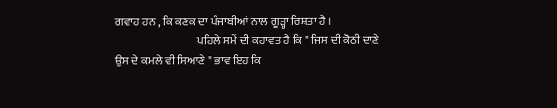ਗਵਾਹ ਹਨ , ਕਿ ਕਣਕ ਦਾ ਪੰਜਾਬੀਆਂ ਨਾਲ ਗੂੜ੍ਹਾ ਰਿਸ਼ਤਾ ਹੈ ।
                                    ਪਹਿਲੇ ਸਮੇਂ ਦੀ ਕਹਾਵਤ ਹੈ ਕਿ " ਜਿਸ ਦੀ ਕੋਠੀ ਦਾਣੇ ਉਸ ਦੇ ਕਮਲੇ ਵੀ ਸਿਆਣੇ " ਭਾਵ ਇਹ ਕਿ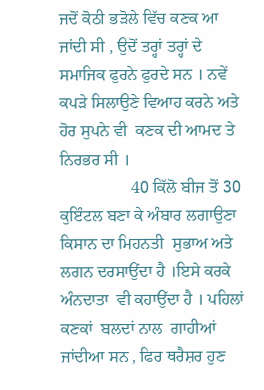ਜਦੋਂ ਕੋਠੀ ਭੜੋਲੇ ਵਿੱਚ ਕਣਕ ਆ ਜਾਂਦੀ ਸੀ , ਉਦੋਂ ਤਰ੍ਹਾਂ ਤਰ੍ਹਾਂ ਦੇ ਸਮਾਜਿਕ ਫੁਰਨੇ ਫੁਰਦੇ ਸਨ । ਨਵੇਂ ਕਪੜੇ ਸਿਲਾਉਣੇ ਵਿਆਹ ਕਰਨੇ ਅਤੇ ਹੋਰ ਸੁਪਨੇ ਵੀ  ਕਣਕ ਦੀ ਆਮਦ ਤੇ ਨਿਰਭਰ ਸੀ ।
                 40 ਕਿੱਲੋ ਬੀਜ ਤੋਂ 30 ਕੁਇੰਟਲ ਬਣਾ ਕੇ ਅੰਬਾਰ ਲਗਾਉਣਾ  ਕਿਸਾਨ ਦਾ ਮਿਹਨਤੀ  ਸੁਭਾਅ ਅਤੇ ਲਗਨ ਦਰਸਾਉਂਦਾ ਹੈ ।ਇਸੇ ਕਰਕੇ ਅੰਨਦਾਤਾ  ਵੀ ਕਹਾਉਂਦਾ ਹੈ । ਪਹਿਲਾਂ ਕਣਕਾਂ  ਬਲਦਾਂ ਨਾਲ  ਗਾਹੀਆਂ  ਜਾਂਦੀਆ ਸਨ , ਫਿਰ ਥਰੈਸ਼ਰ ਹੁਣ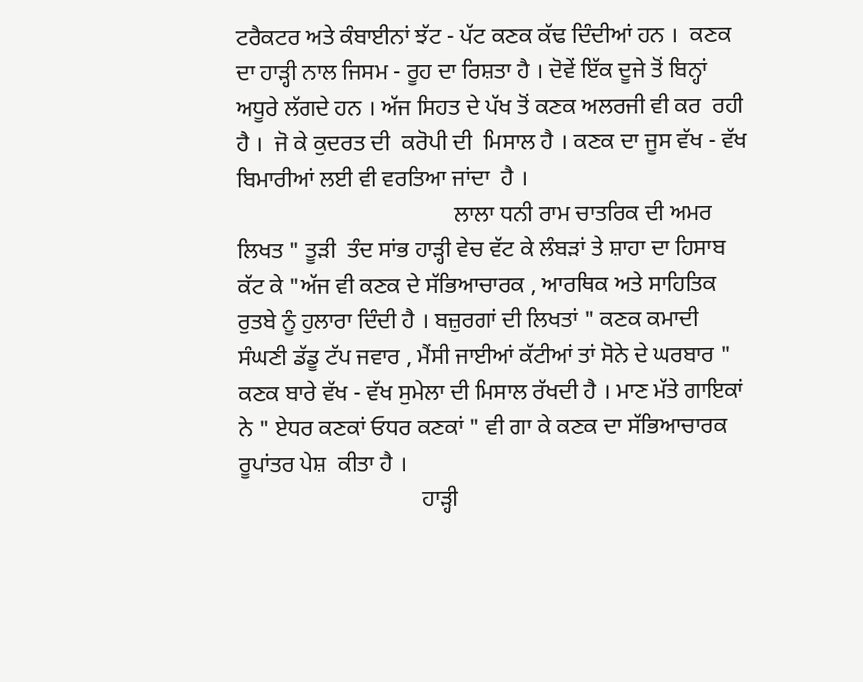ਟਰੈਕਟਰ ਅਤੇ ਕੰਬਾਈਨਾਂ ਝੱਟ - ਪੱਟ ਕਣਕ ਕੱਢ ਦਿੰਦੀਆਂ ਹਨ ।  ਕਣਕ ਦਾ ਹਾੜ੍ਹੀ ਨਾਲ ਜਿਸਮ - ਰੂਹ ਦਾ ਰਿਸ਼ਤਾ ਹੈ । ਦੋਵੇਂ ਇੱਕ ਦੂਜੇ ਤੋਂ ਬਿਨ੍ਹਾਂ   ਅਧੂਰੇ ਲੱਗਦੇ ਹਨ । ਅੱਜ ਸਿਹਤ ਦੇ ਪੱਖ ਤੋਂ ਕਣਕ ਅਲਰਜੀ ਵੀ ਕਰ  ਰਹੀ ਹੈ ।  ਜੋ ਕੇ ਕੁਦਰਤ ਦੀ  ਕਰੋਪੀ ਦੀ  ਮਿਸਾਲ ਹੈ । ਕਣਕ ਦਾ ਜੂਸ ਵੱਖ - ਵੱਖ ਬਿਮਾਰੀਆਂ ਲਈ ਵੀ ਵਰਤਿਆ ਜਾਂਦਾ  ਹੈ ।
                                      ਲਾਲਾ ਧਨੀ ਰਾਮ ਚਾਤਰਿਕ ਦੀ ਅਮਰ ਲਿਖਤ " ਤੂੜੀ  ਤੰਦ ਸਾਂਭ ਹਾੜ੍ਹੀ ਵੇਚ ਵੱਟ ਕੇ ਲੰਬੜਾਂ ਤੇ ਸ਼ਾਹਾ ਦਾ ਹਿਸਾਬ ਕੱਟ ਕੇ "ਅੱਜ ਵੀ ਕਣਕ ਦੇ ਸੱਭਿਆਚਾਰਕ , ਆਰਥਿਕ ਅਤੇ ਸਾਹਿਤਿਕ ਰੁਤਬੇ ਨੂੰ ਹੁਲਾਰਾ ਦਿੰਦੀ ਹੈ । ਬਜ਼ੁਰਗਾਂ ਦੀ ਲਿਖਤਾਂ " ਕਣਕ ਕਮਾਦੀ ਸੰਘਣੀ ਡੱਡੂ ਟੱਪ ਜਵਾਰ , ਮੈਂਸੀ ਜਾਈਆਂ ਕੱਟੀਆਂ ਤਾਂ ਸੋਨੇ ਦੇ ਘਰਬਾਰ "  ਕਣਕ ਬਾਰੇ ਵੱਖ - ਵੱਖ ਸੁਮੇਲਾ ਦੀ ਮਿਸਾਲ ਰੱਖਦੀ ਹੈ । ਮਾਣ ਮੱਤੇ ਗਾਇਕਾਂ ਨੇ " ਏਧਰ ਕਣਕਾਂ ਓਧਰ ਕਣਕਾਂ " ਵੀ ਗਾ ਕੇ ਕਣਕ ਦਾ ਸੱਭਿਆਚਾਰਕ ਰੂਪਾਂਤਰ ਪੇਸ਼  ਕੀਤਾ ਹੈ ।
                                ਹਾੜ੍ਹੀ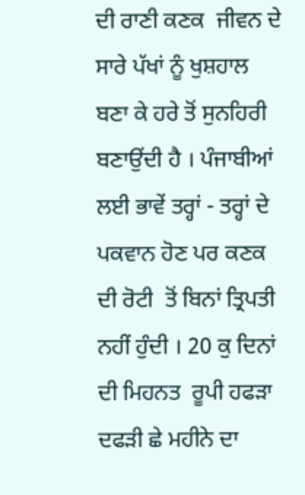ਦੀ ਰਾਣੀ ਕਣਕ  ਜੀਵਨ ਦੇ ਸਾਰੇ ਪੱਖਾਂ ਨੂੰ ਖੁਸ਼ਹਾਲ ਬਣਾ ਕੇ ਹਰੇ ਤੋਂ ਸੁਨਹਿਰੀ ਬਣਾਉਂਦੀ ਹੈ । ਪੰਜਾਬੀਆਂ ਲਈ ਭਾਵੇਂ ਤਰ੍ਹਾਂ - ਤਰ੍ਹਾਂ ਦੇ ਪਕਵਾਨ ਹੋਣ ਪਰ ਕਣਕ ਦੀ ਰੋਟੀ  ਤੋਂ ਬਿਨਾਂ ਤ੍ਰਿਪਤੀ ਨਹੀਂ ਹੁੰਦੀ । 20 ਕੁ ਦਿਨਾਂ ਦੀ ਮਿਹਨਤ  ਰੂਪੀ ਹਫੜਾ ਦਫੜੀ ਛੇ ਮਹੀਨੇ ਦਾ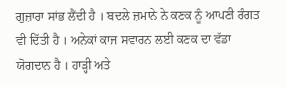ਗੁਜ਼ਾਰਾ ਸਾਂਭ ਲੈਂਦੀ ਹੈ । ਬਦਲੇ ਜ਼ਮਾਨੇ ਨੇ ਕਣਕ ਨੂੰ ਆਪਣੀ ਰੰਗਤ ਵੀ ਦਿੱਤੀ ਹੈ । ਅਨੇਕਾਂ ਕਾਜ ਸਵਾਰਨ ਲਈ ਕਣਕ ਦਾ ਵੱਡਾ ਯੋਗਦਾਨ ਹੈ । ਹਾੜ੍ਹੀ ਅਤੇ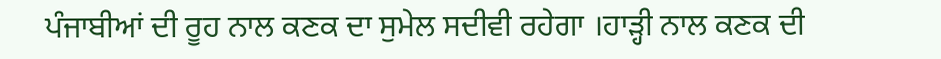ਪੰਜਾਬੀਆਂ ਦੀ ਰੂਹ ਨਾਲ ਕਣਕ ਦਾ ਸੁਮੇਲ ਸਦੀਵੀ ਰਹੇਗਾ ।ਹਾੜ੍ਹੀ ਨਾਲ ਕਣਕ ਦੀ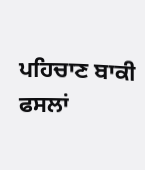ਪਹਿਚਾਣ ਬਾਕੀ ਫਸਲਾਂ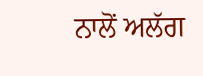ਨਾਲੋਂ ਅਲੱਗ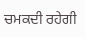ਚਮਕਦੀ ਰਹੇਗੀ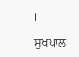।

ਸੁਖਪਾਲ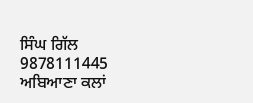ਸਿੰਘ ਗਿੱਲ
9878111445
ਅਬਿਆਣਾ ਕਲਾਂ